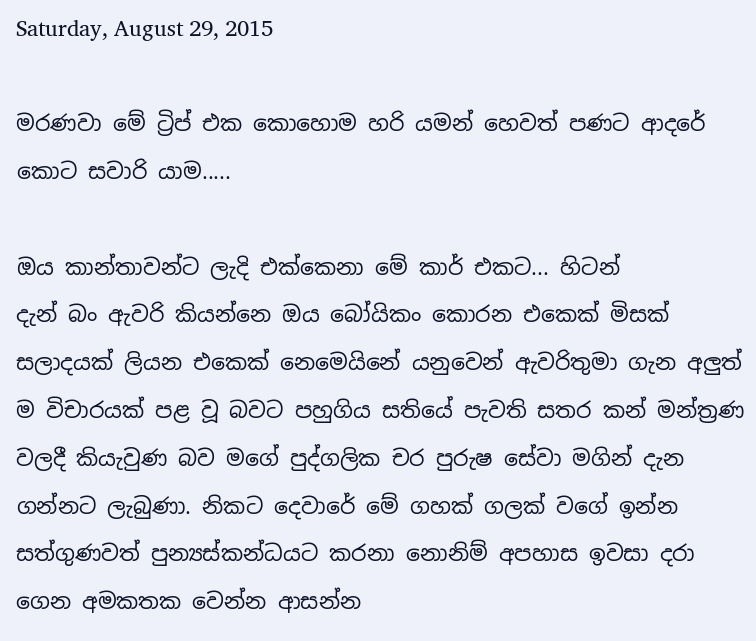Saturday, August 29, 2015

මරණවා මේ ට්‍රිප් එක කොහොම හරි යමන් හෙවත් පණට ආදරේ කොට සවාරි යාම.....

ඔය කාන්තාවන්ට ලැදි එක්කෙනා මේ කාර් එකට... හිටන්
දැන් බං ඇවරි කියන්නෙ ඔය බෝයිකං කොරන එකෙක් මිසක් සලාදයක් ලියන එකෙක් නෙමෙයිනේ යනුවෙන් ඇවරිතුමා ගැන අලුත් ම විචාරයක් පළ වූ බවට පහුගිය සතියේ පැවති සතර කන් මන්ත්‍රණ වලදී කියැවුණ බව මගේ පුද්ගලික චර පුරුෂ සේවා මගින් දැන ගන්නට ලැබුණා. නිකට දෙවාරේ මේ ගහක් ගලක් වගේ ඉන්න සත්ගුණවත් පුන්‍යස්කන්ධයට කරනා නොනිම් අපහාස ඉවසා දරා ගෙන අමකතක වෙන්න ආසන්න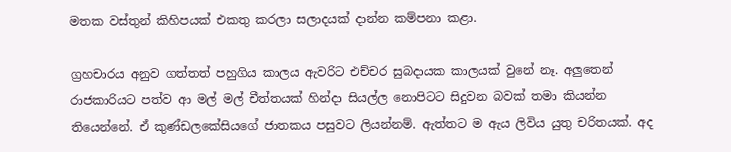මතක වස්තුන් කිහිපයක් එකතු කරලා සලාදයක් දාන්න කම්පනා කළා.

ග්‍රහචාරය අනුව ගත්තත් පහුගිය කාලය ඇවරිට එච්චර සුබදායක කාලයක් වුනේ නෑ. අලුතෙන් රාජකාරියට පත්ව ආ මල් මල් චීත්තයක් හින්දා සියල්ල නොපිටට සිදුවන බවක් තමා කියන්න තියෙන්නේ. ඒ කුණ්ඩලකේසියගේ ජාතකය පසුවට ලියන්නම්. ඇත්තට ම ඇය ලිවිය යුතු චරිතයක්. අද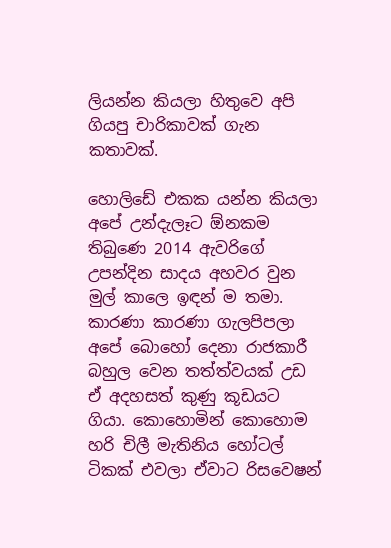ලියන්න කියලා හිතුවෙ අපි ගියපු චාරිකාවක් ගැන කතාවක්.

හොලිඩේ එකක යන්න කියලා අපේ උන්දැලෑට ඕනකම තිබුණෙ 2014 ඇවරිගේ උපන්දින සාදය අහවර වුන මුල් කාලෙ ඉඳන් ම තමා. කාරණා කාරණා ගැලපිපලා අපේ බොහෝ දෙනා රාජකාරී බහුල වෙන තත්ත්වයක් උඩ ඒ අදහසත් කුණු කූඩයට ගියා. කොහොමින් කොහොම හරි චිලී මැතිනිය හෝටල් ටිකක් එවලා ඒවාට රිසවෙෂන්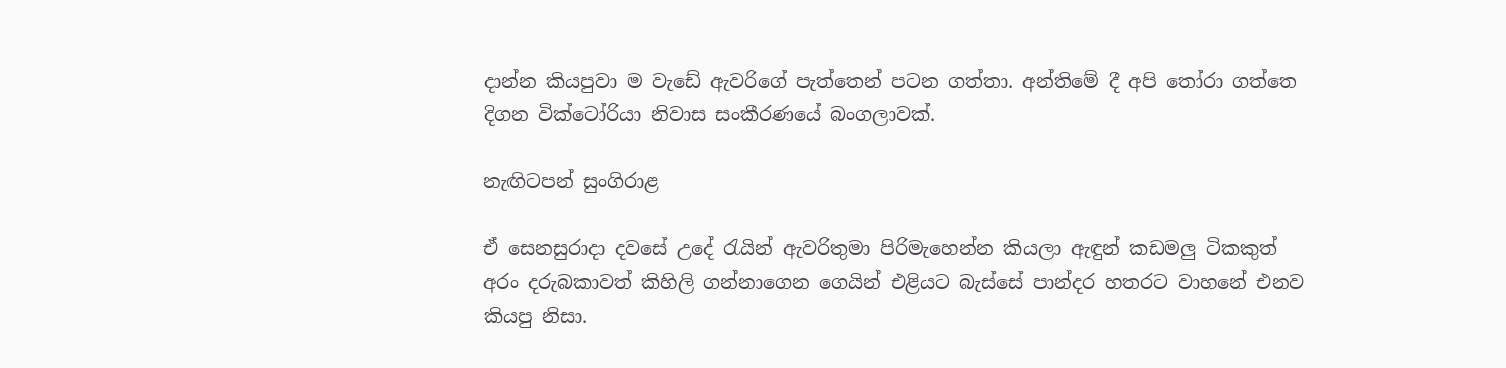දාන්න කියපුවා ම වැඩේ ඇවරිගේ පැත්තෙන් පටන ගත්තා. අන්තිමේ දී අපි තෝරා ගත්තෙ දිගන වික්ටෝරියා නිවාස සංකීරණයේ බංගලාවක්.

නැඟිටපන් සුංගිරාළ

ඒ සෙනසුරාදා දවසේ උදේ රැයින් ඇවරිතුමා පිරිමැහෙන්න කියලා ඇඳුන් කඩමලු ටිකකුත් අරං දරුබකාවත් කිහිලි ගන්නාගෙන ගෙයින් එළියට බැස්සේ පාන්දර හතරට වාහනේ එනව කියපු නිසා.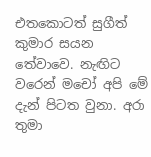එතකොටත් සුගීත් කුමාර සයන තේවාවෙ. නැඟිට වරෙන් මචෝ අපි මේ දැන් පිටත වුනා. අරා තුමා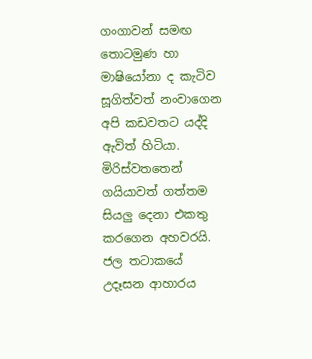ගංගාවන් සමඟ තොටමුණ හා මාෂියෝනා ද කැටිව සූගිත්වත් නංවාගෙන අපි කඩවතට යද්දි ඇවිත් හිටියා. මිරිස්වතතෙන් ගයියාවත් ගත්තම සියලු දෙනා එකතු කරගෙන අහවරයි.
ජල තටාකයේ උදෑසන ආහාරය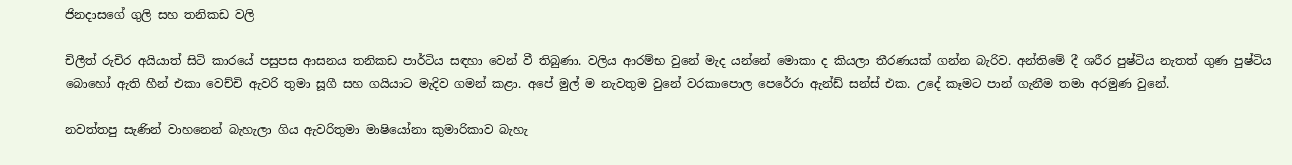ජිනදාසගේ ගුලි සහ තනිකඩ වලි

චිලීත් රුචිර අයියාත් සිටි කාරයේ පසුපස ආසනය තනිකඩ පාර්ටිය සඳහා වෙන් වී තිබුණා. වලිය ආරම්භ වුනේ මැද යන්නේ මොකා ද කියලා තීරණයක් ගන්න බැරිව. අන්තිමේ දී ශරීර පුෂ්ටිය නැතත් ගුණ පුෂ්ටිය බොහෝ ඇති හීන් එකා වෙච්චි ඇවරි තුමා සූගී සහ ගයියාට මැදිව ගමන් කළා. අපේ මුල් ම නැවතුම වුනේ වරකාපොල පෙරේරා ඇන්ඩ් සන්ස් එක. උදේ කෑමට පාන් ගැනීම තමා අරමුණ වුනේ.

නවත්තපු සැණින් වාහනෙන් බැහැලා ගිය ඇවරිතුමා මාෂියෝනා කුමාරිකාව බැහැ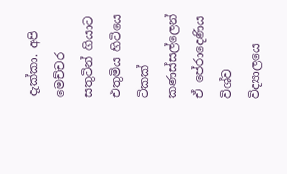දැක්කා. අපි මෙච්චර සතුටින් ගියාට එතුමිය හිටියෙ ටිකක් කණස්සල්ලෙන් ඒ පේරාදෙණිය විශ්ව විද්‍යාලයෙ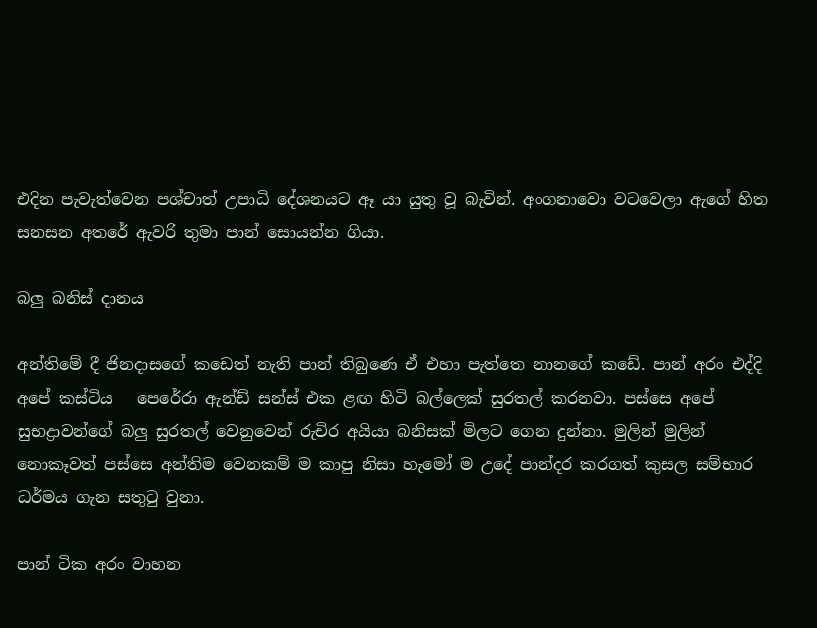එදින පැවැත්වෙන පශ්චාත් උපාධි දේශනයට ඈ යා යුතු වූ බැවින්. අංගනාවො වටවෙලා ඇගේ හිත සනසන අතරේ ඇවරි තුමා පාන් සොයන්න ගියා.

බලු බනිස් දානය

අන්තිමේ දී ජිනදාසගේ කඩෙත් නැති පාන් තිබුණෙ ඒ එහා පැත්තෙ නානගේ කඩේ. පාන් අරං එද්දි අපේ කස්ටිය   පෙරේරා ඇන්ඩ් සන්ස් එක ළඟ හිටි බල්ලෙක් සුරතල් කරනවා. පස්සෙ අපේ සුභද්‍රාවන්ගේ බලු සුරතල් වෙනුවෙන් රුචිර අයියා බනිසක් මිලට ගෙන දුන්නා. මුලින් මුලින් නොකෑවත් පස්සෙ අන්තිම වෙනකම් ම කාපු නිසා හැමෝ ම උදේ පාන්දර කරගත් කුසල සම්භාර ධර්මය ගැන සතුටු වුනා.

පාන් ටික අරං වාහන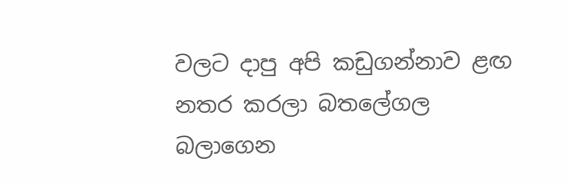වලට දාපු අපි කඩුගන්නාව ළඟ නතර කරලා බතලේගල බලාගෙන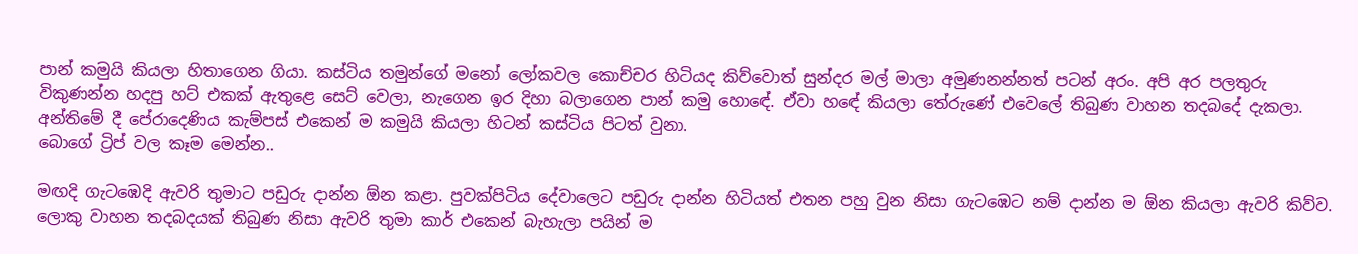පාන් කමුයි කියලා හිතාගෙන ගියා. කස්ටිය තමුන්ගේ මනෝ ලෝකවල කොච්චර හිටියද කිව්වොත් සුන්දර මල් මාලා අමුණනන්නත් පටන් අරං. අපි අර පලතුරු විකුණන්න හදපු හට් එකක් ඇතුළෙ සෙට් වෙලා, නැගෙන ඉර දිහා බලාගෙන පාන් කමු හොඳේ. ඒවා හඳේ කියලා තේරුණේ එවෙලේ තිබුණ වාහන තදබදේ දැකලා. අන්තිමේ දී පේරාදෙණිය කැම්පස් එකෙන් ම කමුයි කියලා හිටන් කස්ටිය පිටත් වුනා.
බොගේ ට්‍රිප් වල කෑම මෙන්න..

මඟදි ගැටඹෙදි ඇවරි තුමාට පඩුරු දාන්න ඕන කළා. පුවක්පිටිය දේවාලෙට පඩුරු දාන්න හිටියත් එතන පහු වුන නිසා ගැටඹෙට නම් දාන්න ම ඕන කියලා ඇවරි කිව්ව. ලොකු වාහන තදබදයක් තිබුණ නිසා ඇවරි තුමා කාර් එකෙන් බැහැලා පයින් ම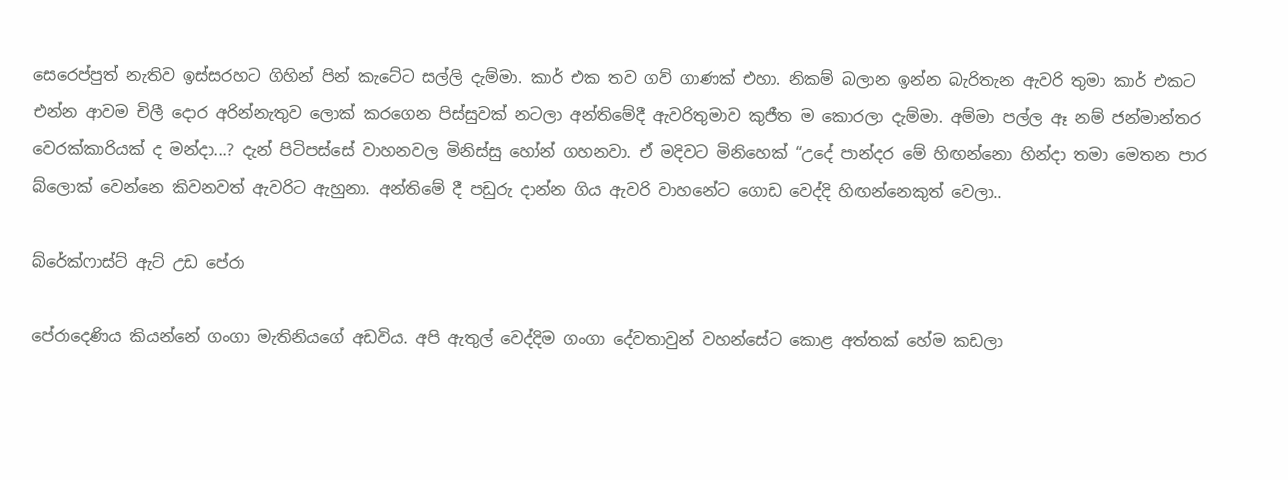සෙරෙප්පුත් නැතිව ඉස්සරහට ගිහින් පින් කැටේට සල්ලි දැම්මා. කාර් එක තව ගව් ගාණක් එහා. නිකම් බලාන ඉන්න බැරිතැන ඇවරි තුමා කාර් එකට එන්න ආවම චිලී දොර අරින්නැතුව ලොක් කරගෙන පිස්සුවක් නටලා අන්තිමේදී ඇවරිතුමාව කුජීත ම කොරලා දැම්මා. අම්මා පල්ල ඈ නම් ජන්මාන්තර වෙරක්කාරියක් ද මන්දා...? දැන් පිටිපස්සේ වාහනවල මිනිස්සු හෝන් ගහනවා. ඒ මදිවට මිනිහෙක් “උදේ පාන්දර මේ හිඟන්නො හින්දා තමා මෙතන පාර බ්ලොක් වෙන්නෙ කිවනවත් ඇවරිට ඇහුනා. අන්තිමේ දී පඩුරු දාන්න ගිය ඇවරි වාහනේට ගොඩ වෙද්දි හිඟන්නෙකුත් වෙලා..

බ්රේක්ෆාස්ට් ඇට් උඩ පේරා

පේරාදෙණිය කියන්නේ ගංගා මැතිනියගේ අඩවිය. අපි ඇතුල් වෙද්දිම ගංගා දේවතාවුන් වහන්සේට කොළ අත්තක් හේම කඩලා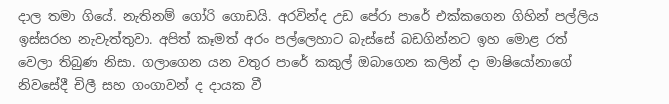දාල තමා ගියේ. නැතිනම් ගෝරි ගොඩයි. අරවින්ද උඩ පේරා පාරේ එක්කගෙන ගිහින් පල්ලිය ඉස්සරහ නැවැත්තුවා. අපිත් කෑමත් අරං පල්ලෙහාට බැස්සේ බඩගින්නට ඉහ මොළ රත් වෙලා තිබුණ නිසා. ගලාගෙන යන වතුර පාරේ කකුල් ඔබාගෙන කලින් දා මාෂියෝනාගේ නිවසේදී චිලී සහ ගංගාවන් ද දායක වී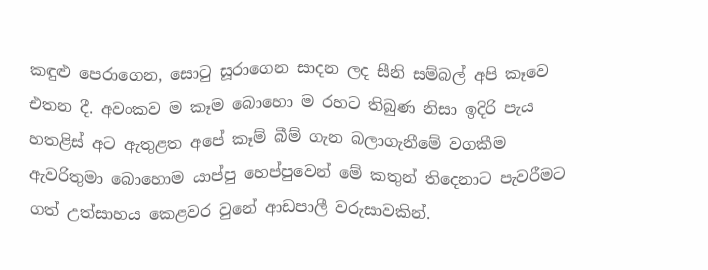කඳුළු පෙරාගෙන, සොටු සූරාගෙන සාදන ලද සීනි සම්බල් අපි කෑවෙ එතන දී. අවංකව ම කෑම බොහො ම රහට තිබුණ නිසා ඉදිරි පැය හතළිස් අට ඇතුළත අපේ කෑම් බීම් ගැන බලාගැනීමේ වගකීම ඇවරිතුමා බොහොම යාප්පු හෙප්පුවෙන් මේ කතුන් තිදෙනාට පැවරීමට ගත් උත්සාහය කෙළවර වුනේ ආඩපාලී වරුසාවකින්.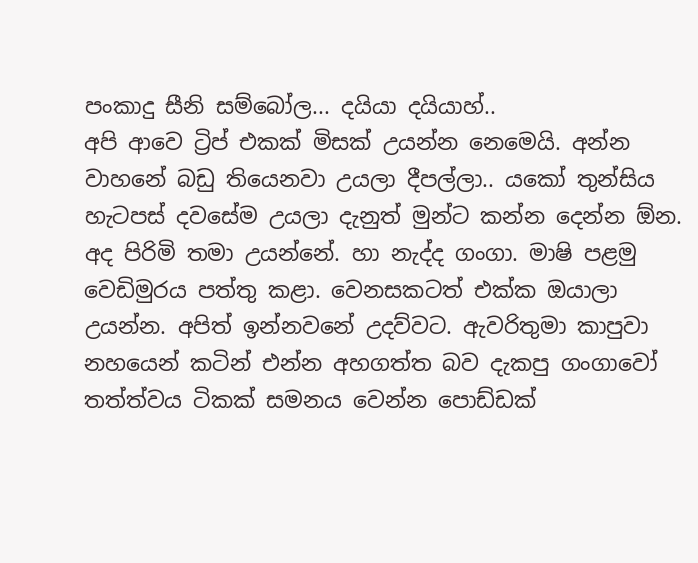පංකාදු සීනි සම්බෝල... දයියා දයියාහ්..
අපි ආවෙ ට්‍රිප් එකක් මිසක් උයන්න නෙමෙයි. අන්න වාහනේ බඩු තියෙනවා උයලා දීපල්ලා.. යකෝ තුන්සිය හැටපස් දවසේම උයලා දැනුත් මුන්ට කන්න දෙන්න ඕන. අද පිරිමි තමා උයන්නේ. හා නැද්ද ගංගා. මාෂි පළමු වෙඩිමුරය පත්තු කළා. වෙනසකටත් එක්ක ඔයාලා උයන්න. අපිත් ඉන්නවනේ උදව්වට. ඇවරිතුමා කාපුවා නහයෙන් කටින් එන්න අහගත්ත බව දැකපු ගංගාවෝ තත්ත්වය ටිකක් සමනය වෙන්න පොඩ්ඩක්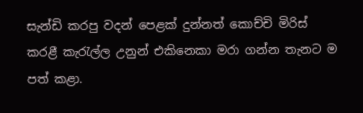සැන්ඩි කරපු වදන් පෙළක් දුන්නත් කොච්චි මිරිස් කරළී කැරැල්ල උනුන් එකිනෙකා මරා ගන්න තැනට ම පත් කළා.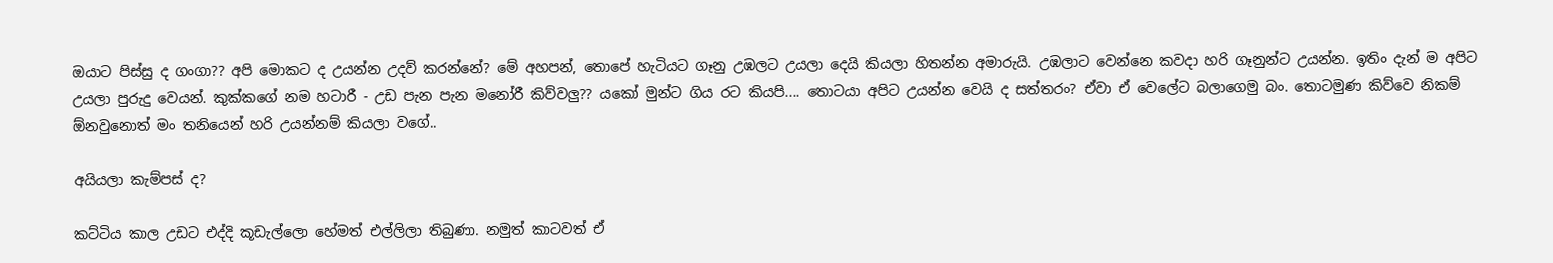ඔයාට පිස්සු ද ගංගා?? අපි මොකට ද උයන්න උදව් කරන්නේ? මේ අහපන්, තොපේ හැටියට ගෑනු උඹලට උයලා දෙයි කියලා හිතන්න අමාරුයි. උඹලාට වෙන්නෙ කවදා හරි ගෑනුන්ට උයන්න. ඉතිං දැන් ම අපිට උයලා පුරුදු වෙයන්. කුක්කගේ නම හටාරී - උඩ පැන පැන මනෝරී කිව්වලු?? යකෝ මුන්ට ගිය රට කියපි.... තොටයා අපිට උයන්න වෙයි ද සත්තරං? ඒවා ඒ වෙලේට බලාගෙමු බං. තොටමුණ කිව්වෙ නිකම් ඕනවුනොත් මං තනියෙන් හරි උයන්නම් කියලා වගේ..

අයියලා කැම්පස් ද?

කට්ටිය කාල උඩට එද්දි කූඩැල්ලො හේමත් එල්ලිලා තිබුණා. නමුත් කාටවත් ඒ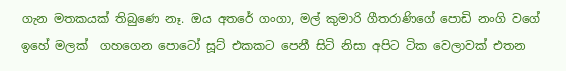ගැන මතකයක් තිබුණෙ නෑ. ඔය අතරේ ගංගා, මල් කුමාරි ගීතරාණිගේ පොඩි නංගි වගේ ඉහේ මලක්  ගහගෙන පොටෝ සූට් එකකට පෙනී සිටි නිසා අපිට ටික වෙලාවක් එතන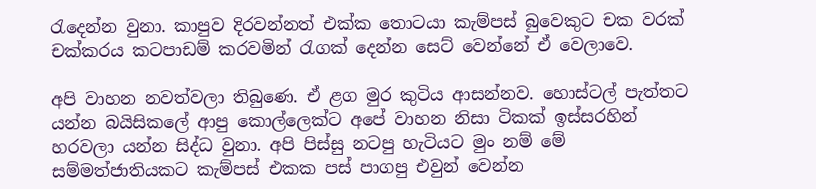රැදෙන්න වුනා. කාපුව දිරවන්නත් එක්ක තොටයා කැම්පස් බුවෙකුට චක වරක් චක්කරය කටපාඩම් කරවමින් රැගක් දෙන්න සෙට් වෙන්නේ ඒ වෙලාවෙ.

අපි වාහන නවත්වලා තිබුණෙ. ඒ ළග මුර කුටිය ආසන්නව. හොස්ටල් පැත්තට යන්න බයිසිකලේ ආපු කොල්ලෙක්ට අපේ වාහන නිසා ටිකක් ඉස්සරහින් හරවලා යන්න සිද්ධ වුනා. අපි පිස්සු නටපු හැටියට මුං නම් මේ සම්මත්ජාතියකට කැම්පස් එකක පස් පාගපු එවුන් වෙන්න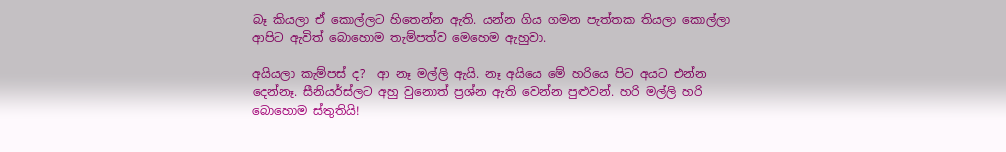බෑ කියලා ඒ කොල්ලට හිතෙන්න ඇති. යන්න ගිය ගමන පැත්තක තියලා කොල්ලා ආපිට ඇවිත් බොහොම තැම්පත්ව මෙහෙම ඇහුවා.

අයියලා කැම්පස් ද?  ආ නෑ මල්ලි ඇයි. නෑ අයියෙ මේ හරියෙ පිට අයට එන්න දෙන්නෑ. සීනියර්ස්ලට අහු වුනොත් ප්‍රශ්න ඇති වෙන්න පුළුවන්. හරි මල්ලි හරි බොහොම ස්තුතියි!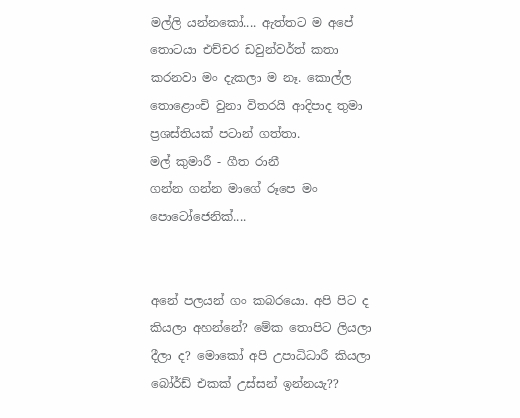මල්ලි යන්නකෝ.... ඇත්තට ම අපේ තොටයා එච්චර ඩවුන්වර්ත් කතා කරනවා මං දැකලා ම නෑ. කොල්ල තොළොංචි වුනා විතරයි ආදිපාද තුමා ප්‍රශස්තියක් පටාන් ගත්තා.
මල් කුමාරී - ගීත රානී
ගන්න ගන්න මාගේ රූපෙ මං පොටෝජෙනික්....


අනේ පලයන් ගං කබරයො. අපි පිට ද කියලා අහන්නේ? මේක තොපිට ලියලා දීලා ද? මොකෝ අපි උපාධිධාරී කියලා බෝර්ඩ් එකක් උස්සන් ඉන්නයැ??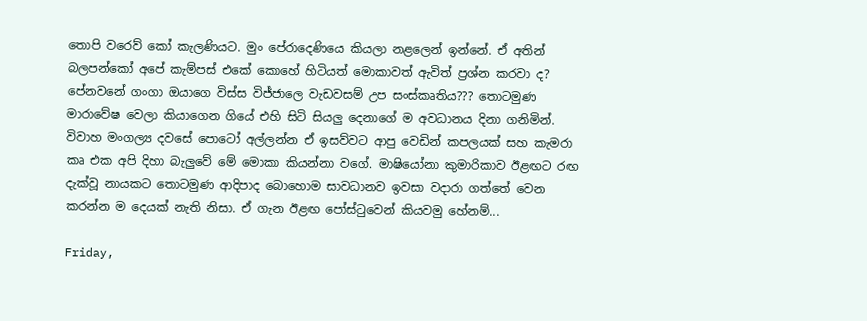තොපි වරෙව් කෝ කැලණියට. මුං පේරාදෙණියෙ කියලා නළලෙන් ඉන්නේ. ඒ අතින් බලපන්කෝ අපේ කැම්පස් එකේ කොහේ හිටියත් මොකාවත් ඇවිත් ප්‍රශ්න කරවා ද? පේනවනේ ගංගා ඔයාගෙ විස්ස විජ්ජාලෙ වැඩවසම් උප සංස්කෘතිය??? තොටමුණ මාරාවේෂ වෙලා කියාගෙන ගියේ එහි සිටි සියලු දෙනාගේ ම අවධානය දිනා ගනිමින්. විවාහ මංගල්‍ය දවසේ පොටෝ අල්ලන්න ඒ ඉසව්වට ආපු වෙඩින් කපලයක් සහ කැමරා කෘ එක අපි දිහා බැලුවේ මේ මොකා කියන්නා වගේ. මාෂියෝනා කුමාරිකාව ඊළඟට රඟ දැක්වූ නායකට තොටමුණ ආදිපාද බොහොම සාවධානව ඉවසා වදාරා ගත්තේ වෙන කරන්න ම දෙයක් නැති නිසා. ඒ ගැන ඊළඟ පෝස්ටුවෙන් කියවමු හේනම්...

Friday,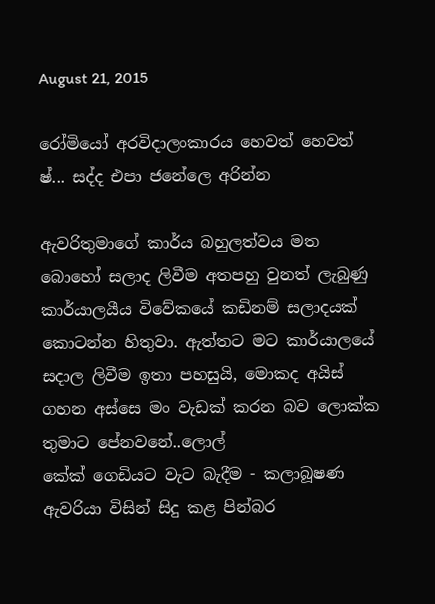August 21, 2015

රෝමියෝ අරවිදාලංකාරය හෙවත් හෙවත් ෂ්... සද්ද එපා ජනේලෙ අරින්න

ඇවරිතුමාගේ කාර්ය බහුලත්වය මත බොහෝ සලාද ලිවීම අතපහු වුනත් ලැබුණු කාර්යාලයීය විවේකයේ කඩිනම් සලාදයක් කොටන්න හිතුවා. ඇත්තට මට කාර්යාලයේ සදාල ලිවීම ඉතා පහසුයි, මොකද අයිස් ගහන අස්සෙ මං වැඩක් කරන බව ලොක්ක තුමාට පේනවනේ..ලොල්
කේක් ගෙඩියට වැට බැදීම - කලාබූෂණ ඇවරියා විසින් සිදු කළ පින්බර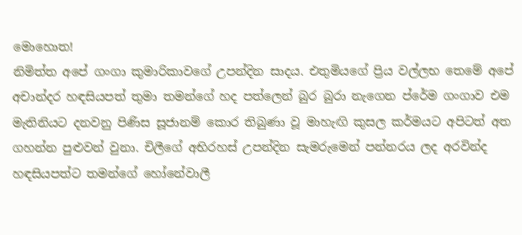මොහොත!
නිමිත්ත අපේ ගංගා කුමාරිකාවගේ උපන්දින සාදය. එතුමියගේ ප්‍රිය වල්ලභ තෙමේ අපේ අචාන්දර හඳසියපත් තුමා තමන්ගේ හද පත්ලෙන් බුර බුරා නැගෙන ප්රේම ගංගාව එම මැතිනියට දනවනු පිණිස සූජානම් කොර තිබුණා වූ මාහැඟි කුසල කර්මයට අපිටත් අත ගහන්න පුළුවන් වුනා. චිලීගේ අභිරහස් උපන්දින සැමරුමෙන් පන්නරය ලද අරවින්ද හඳසියපත්ට තමන්ගේ හෝනේවාලී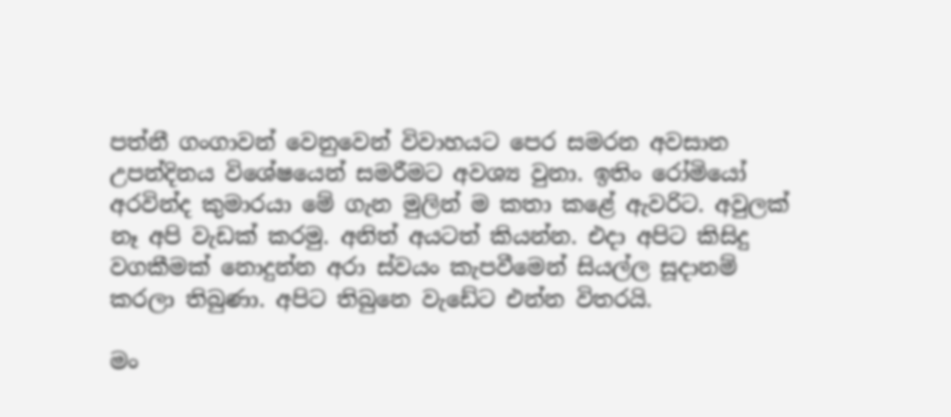පත්නී ගංගාවන් වෙනුවෙන් විවාහයට පෙර සමරන අවසාන උපන්දිනය විශේෂයෙන් සමරීමට අවශ්‍ය වුනා. ඉතිං රෝමියෝ අරවින්ද කුමාරයා මේ ගැන මුලින් ම කතා කළේ ඇවරිට. අවුලක් නෑ අපි වැඩක් කරමු. අනිත් අයටත් කියන්න. එදා අපිට කිසිදු වගකීමක් නොදුන්න අරා ස්වයං කැපවීමෙන් සියල්ල සූදානම් කරලා තිබුණා. අපිට තිබුනෙ වැඩේට එන්න විතරයි.

මං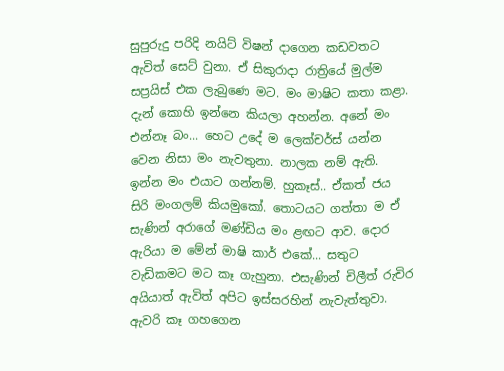සුපුරුදු පරිදි නයිට් විෂන් දාගෙන කඩවතට ඇවිත් සෙට් වුනා. ඒ සිකුරාදා රාත්‍රියේ මුල්ම සප්‍රයිස් එක ලැබුණෙ මට. මං මාෂිට කතා කළා. දැන් කොහි ඉන්නෙ කියලා අහන්න. අනේ මං එන්නෑ බං... හෙට උදේ ම ලෙක්චර්ස් යන්න වෙන නිසා මං නැවතුනා. නාලක නම් ඇති. ඉන්න මං එයාට ගන්නම්. හුකෑස්.. ඒකත් ජය සිරි මංගලම් කියමුකෝ. තොටයට ගත්තා ම ඒ සැණින් අරාගේ මණ්ඩිය මං ළඟට ආව. දොර ඇරියා ම මේන් මාෂි කාර් එකේ... සතුට වැඩිකමට මට කෑ ගැහුනා. එසැණින් චිලීත් රුචිර අයියාත් ඇවිත් අපිට ඉස්සරහින් නැවැත්තුවා. ඇවරි කෑ ගහගෙන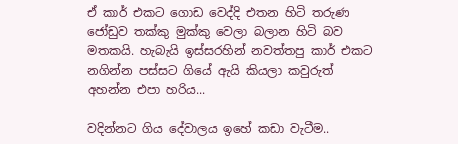ඒ කාර් එකට ගොඩ වෙද්දි එතන හිටි තරුණ ජෝඩුව තක්කු මුක්කු වෙලා බලාන හිටි බව මතකයි. හැබැයි ඉස්සරහින් නවත්තපු කාර් එකට නගින්න පස්සට ගියේ ඇයි කියලා කවුරුත් අහන්න එපා හරිය...

වදින්නට ගිය දේවාලය ඉහේ කඩා වැටීම..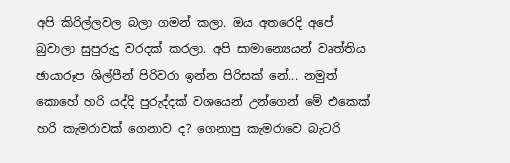අපි කිරිල්ලවල බලා ගමන් කලා. ඔය අතරෙදි අපේ බුවාලා සුපුරුදු වරදක් කරලා. අපි සාමාන්‍යෙයන් වෘත්තිය ඡායාරූප ශිල්පීන් පිරිවරා ඉන්න පිරිසක් නේ... නමුත් කොහේ හරි යද්දි පුරුද්දක් වශයෙන් උන්ගෙන් මේ එකෙක් හරි කැමරාවක් ගෙනාව ද? ගෙනාපු කැමරාවෙ බැටරි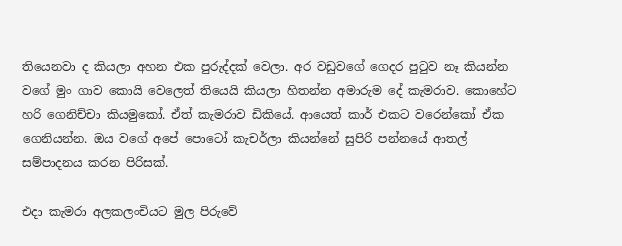තියෙනවා ද කියලා අහන එක පුරුද්දක් වෙලා. අර වඩුවගේ ගෙදර පුටුව නෑ කියන්න වගේ මුං ගාව කොයි වෙලෙත් තියෙයි කියලා හිතන්න අමාරුම දේ කැමරාව. කොහේට හරි ගෙනිච්චා කියමුකෝ. ඒත් කැමරාව ඩිකියේ. ආයෙත් කාර් එකට වරෙන්කෝ ඒක ගෙනියන්න. ඔය වගේ අපේ පොටෝ කැචර්ලා කියන්නේ සුපිරි පන්නයේ ආතල් සම්පාදනය කරන පිරිසක්.

එදා කැමරා අලකලංචියට මුල පිරුවේ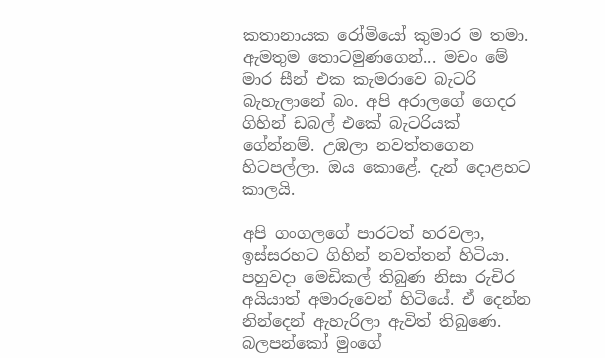කතානායක රෝමියෝ කුමාර ම තමා. ඇමතුම තොටමුණගෙන්... මචං මේ මාර සීන් එක කැමරාවෙ බැටරි බැහැලානේ බං. අපි අරාලගේ ගෙදර ගිහින් ඩබල් එකේ බැටරියක් ගේන්නම්. උඹලා නවත්තගෙන හිටපල්ලා. ඔය කොළේ. දැන් දොළහට කාලයි.

අපි ගංගලගේ පාරටත් හරවලා, ඉස්සරහට ගිහින් නවත්තන් හිටියා. පහුවදා මෙඩිකල් තිබුණ නිසා රුචිර අයියාත් අමාරුවෙන් හිටියේ. ඒ දෙන්න නින්දෙන් ඇහැරිලා ඇවිත් තිබුණෙ. බලපන්කෝ මුංගේ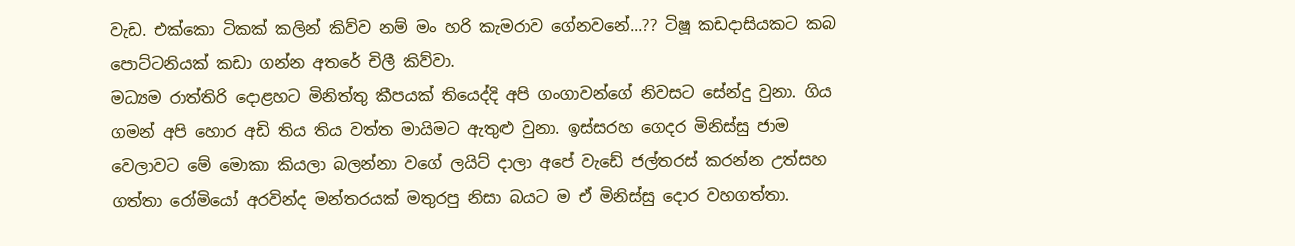වැඩ. එක්කො ටිකක් කලින් කිව්ව නම් මං හරි කැමරාව ගේනවනේ...?? ටිෂූ කඩදාසියකට කබ පොට්ටනියක් කඩා ගන්න අතරේ චිලී කිව්වා.
මධ්‍යම රාත්තිරි දොළහට මිනිත්තු කීපයක් තියෙද්දි අපි ගංගාවන්ගේ නිවසට සේන්දු වුනා. ගිය ගමන් අපි හොර අඩි තිය තිය වත්ත මායිමට ඇතුළු වුනා. ඉස්සරහ ගෙදර මිනිස්සු ජාම වෙලාවට මේ මොකා කියලා බලන්නා වගේ ලයිට් දාලා අපේ වැඩේ ජල්තරස් කරන්න උත්සහ ගත්තා රෝමියෝ අරවින්ද මන්තරයක් මතුරපු නිසා බයට ම ඒ මිනිස්සු දොර වහගත්තා.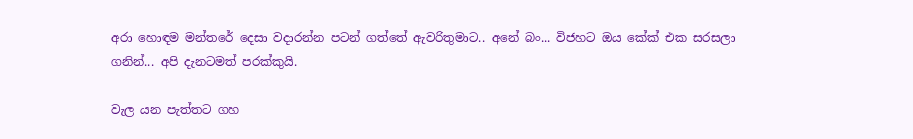අරා හොඳම මන්තරේ දෙසා වදාරන්න පටන් ගත්තේ ඇවරිතුමාට.. අනේ බං... විජහට ඔය කේක් එක සරසලා ගනින්... අපි දැනටමත් පරක්කුයි.

වැල යන පැත්තට ගහ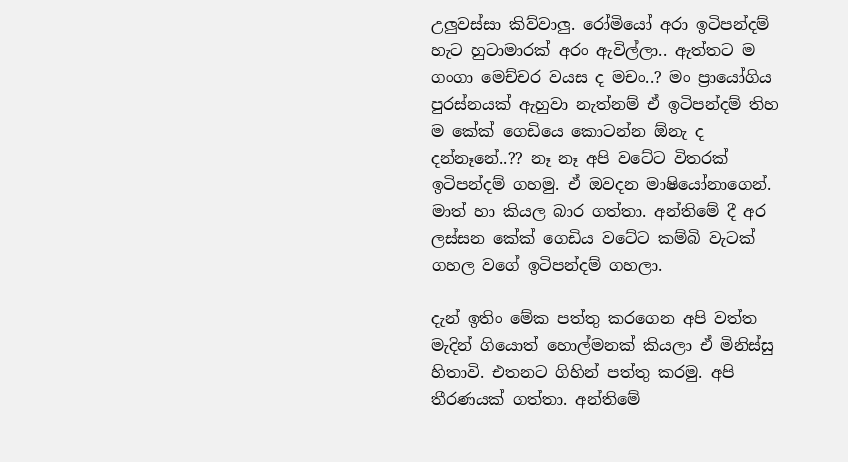උලුවස්සා කිව්වාලු. රෝමියෝ අරා ඉටිපන්දම් හැට හුටාමාරක් අරං ඇවිල්ලා.. ඇත්තට ම ගංගා මෙච්චර වයස ද මචං..? මං ප්‍රායෝගිය පුරස්නයක් ඇහුවා නැත්නම් ඒ ඉටිපන්දම් තිහ ම කේක් ගෙඩියෙ කොටන්න ඕනැ ද දන්නෑනේ..?? නෑ නෑ අපි වටේට විතරක් ඉටිපන්දම් ගහමු. ඒ ඔවදන මාෂියෝනාගෙන්. මාත් හා කියල බාර ගත්තා. අන්තිමේ දී අර ලස්සන කේක් ගෙඩිය වටේට කම්බි වැටක් ගහල වගේ ඉටිපන්දම් ගහලා.

දැන් ඉතිං මේක පත්තු කරගෙන අපි වත්ත මැදින් ගියොත් හොල්මනක් කියලා ඒ මිනිස්සු හිතාවි. එතනට ගිහින් පත්තු කරමු. අපි තීරණයක් ගත්තා. අන්තිමේ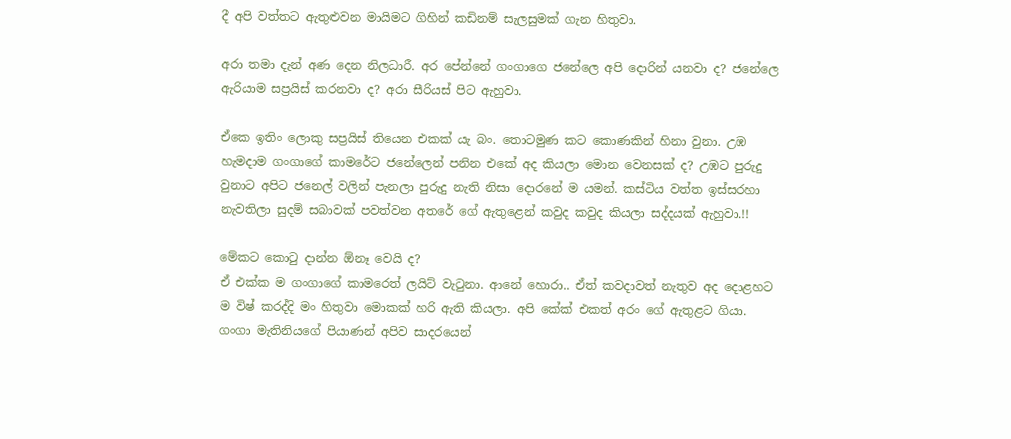දී අපි වත්තට ඇතුළුවන මායිමට ගිහින් කඩිනම් සැලසුමක් ගැන හිතුවා.

අරා තමා දැන් අණ දෙන නිලධාරී. අර පේන්නේ ගංගාගෙ ජනේලෙ අපි දොරින් යනවා ද? ජනේලෙ ඇරියාම සප්‍රයිස් කරනවා ද? අරා සීරියස් පිට ඇහුවා.

ඒකෙ ඉතිං ලොකු සප්‍රයිස් තියෙන එකක් යැ බං. තොටමුණ කට කොණකින් හිනා වුනා. උඹ හැමදාම ගංගාගේ කාමරේට ජනේලෙන් පනින එකේ අද කියලා මොන වෙනසක් ද? උඹට පුරුදු වුනාට අපිට ජනෙල් වලින් පැනලා පුරුදු නැති නිසා දොරනේ ම යමන්. කස්ටිය වත්ත ඉස්සරහා නැවතිලා සුදම් සබාවක් පවත්වන අතරේ ගේ ඇතුළෙන් කවුද කවුද කියලා සද්දයක් ඇහුවා.!!

මේකට කොටු දාන්න ඕනෑ වෙයි ද?
ඒ එක්ක ම ගංගාගේ කාමරෙත් ලයිට් වැටුනා. ආනේ හොරා.. ඒත් කවදාවත් නැතුව අද දොළහට ම විෂ් කරද්දි මං හිතුවා මොකක් හරි ඇති කියලා. අපි කේක් එකත් අරං ගේ ඇතුළට ගියා. ගංගා මැතිනියගේ පියාණන් අපිව සාදරයෙන්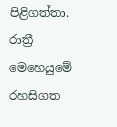පිළිගත්තා. රාත්‍රී මෙහෙයුමේ රහසිගත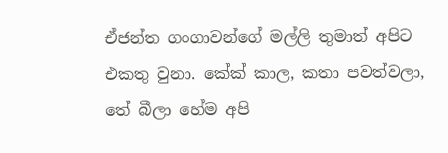ඒජන්ත ගංගාවන්ගේ මල්ලි තුමාත් අපිට එකතු වුනා. කේක් කාල, කතා පවත්වලා, තේ බීලා හේම අපි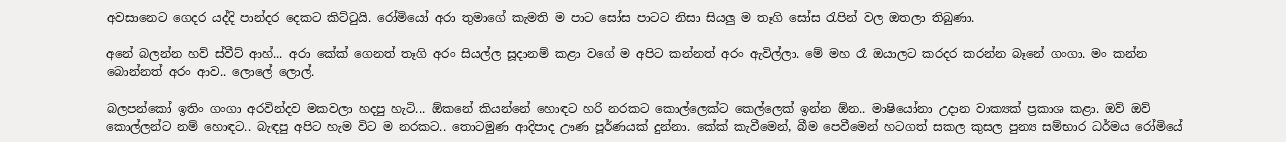අවසානෙට ගෙදර යද්දි පාන්දර දෙකට කිට්ටුයි. රෝමියෝ අරා තුමාගේ කැමති ම පාට සෝස පාටට නිසා සියලු ම තෑගි සෝස රැපින් වල ඔතලා තිබුණා.

අනේ බලන්න හව් ස්වීට් ආහ්... අරා කේක් ගෙනත් තෑගි අරං සියල්ල සූදානම් කළා වගේ ම අපිට කන්නත් අරං ඇවිල්ලා. මේ මහ රෑ ඔයාලට කරදර කරන්න බෑනේ ගංගා. මං කන්න බොන්නත් අරං ආව.. ලොලේ ලොල්.

බලපන්කෝ ඉතිං ගංගා අරවින්දව මකවලා හදපු හැටි... ඕකනේ කියන්නේ හොඳට හරි නරකට කොල්ලෙක්ට කෙල්ලෙක් ඉන්න ඕන.. මාෂියෝනා උදාන වාක්‍යක් ප්‍රකාශ කළා. ඔව් ඔව් කොල්ලන්ට නම් හොඳට.. බැඳපු අපිට හැම විට ම නරකට.. තොටමුණ ආදිපාද ඌණ පූර්ණයක් දුන්නා. කේක් කැවීමෙන්, බීම පෙවීමෙන් හටගත් සකල කුසල පුන්‍ය සම්භාර ධර්මය රෝමියේ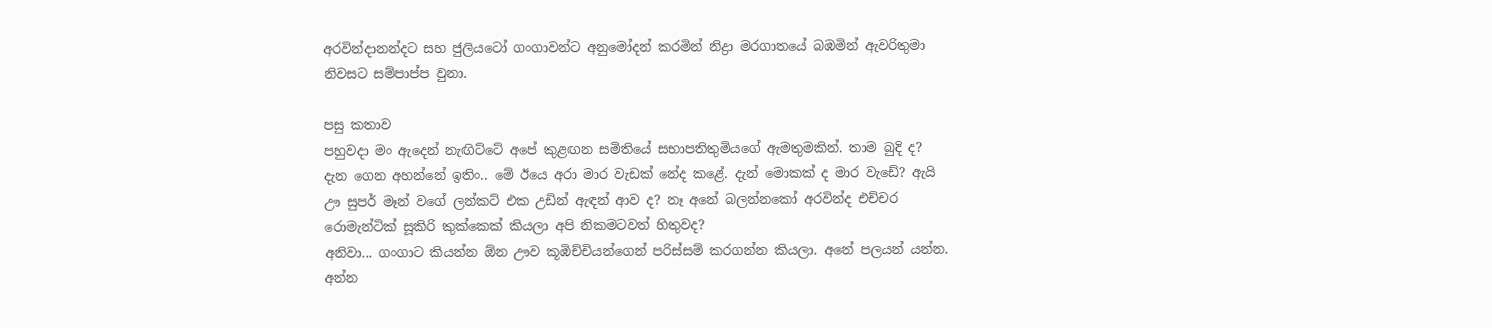අරවින්දානන්දට සහ ජුලියටෝ ගංගාවන්ට අනුමෝදන් කරමින් නිද්‍රා මරගාතයේ බඹමින් ඇවරිතුමා නිවසට සම්පාප්ප වුනා.

පසු කතාව
පහුවදා මං ඇදෙන් නැඟිට්ටේ අපේ කුළඟන සමිතියේ සභාපතිතුමියගේ ඇමතුමකින්. තාම බුදි ද? දැන ගෙන අහන්නේ ඉතිං.. මේ ඊයෙ අරා මාර වැඩක් නේද කළේ. දැන් මොකක් ද මාර වැඩේ? ඇයි ඌ සුපර් මෑන් වගේ ලන්කට් එක උඩින් ඇඳන් ආව ද? නෑ අනේ බලන්නකෝ අරවින්ද එච්චර රොමැන්ටික් සූකිරි කුක්කෙක් කියලා අපි නිකමටවත් හිතුවද?
අනිවා... ගංගාට කියන්න ඕන ඌව කූඹිච්චියන්ගෙන් පරිස්සම් කරගන්න කියලා. අනේ පලයන් යන්න. අන්න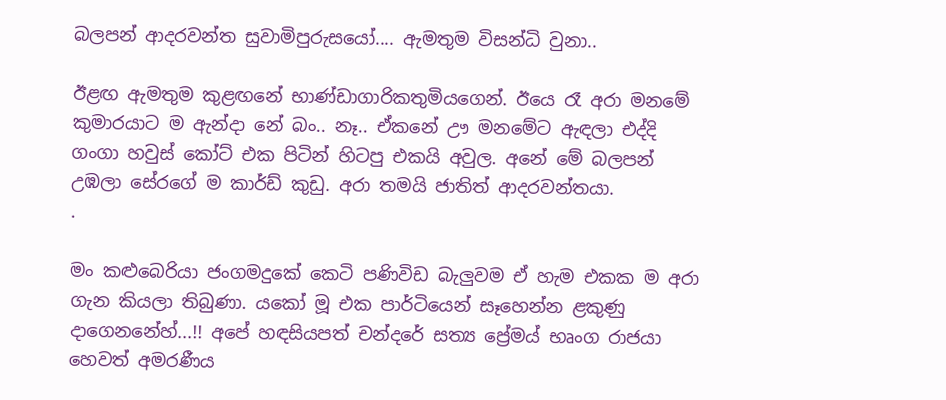බලපන් ආදරවන්ත සුවාමිපුරුසයෝ.... ඇමතුම විසන්ධි වුනා..

ඊළඟ ඇමතුම කුළඟනේ භාණ්ඩාගාරිකතුමියගෙන්. ඊයෙ රෑ අරා මනමේ කුමාරයාට ම ඇන්දා නේ බං.. නෑ.. ඒකනේ ඌ මනමේට ඇඳලා එද්දි ගංගා හවුස් කෝට් එක පිටින් හිටපු එකයි අවුල. අනේ මේ බලපන් උඹලා සේරගේ ම කාර්ඩ් කුඩු. අරා තමයි ජාතිත් ආදරවන්තයා.
.

මං කළුබෙරියා ජංගමදුකේ කෙටි පණිවිඩ බැලුවම ඒ හැම එකක ම අරා ගැන කියලා තිබුණා. යකෝ මූ එක පාර්ටියෙන් සෑහෙන්න ළකුණු දාගෙනනේහ්...!! අපේ හඳසියපත් චන්දරේ සත්‍ය ප්‍රේමය් භෘංග රාජයා හෙවත් අමරණීය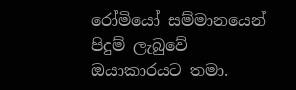රෝමියෝ සම්මානයෙන් පිදුම් ලැබුවේ ඔයාකාරයට තමා.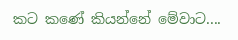කට කණේ කියන්නේ මේවාට....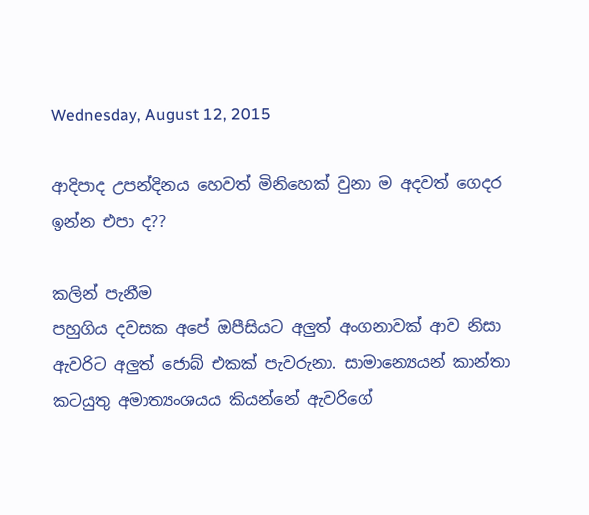Wednesday, August 12, 2015

ආදිපාද උපන්දිනය හෙවත් මිනිහෙක් වුනා ම අදවත් ගෙදර ඉන්න එපා ද??

කලින් පැනීම
පහුගිය දවසක අපේ ඔපීසියට අලුත් අංගනාවක් ආව නිසා ඇවරිට අලුත් ජොබ් එකක් පැවරුනා. සාමාන්‍යෙයන් කාන්තා කටයුතු අමාත්‍යංශයය කියන්නේ ඇවරිගේ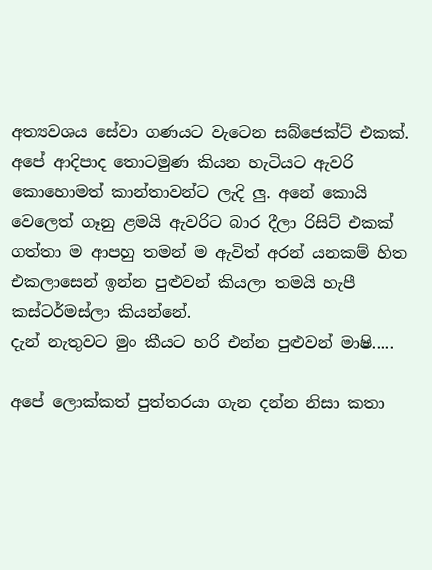අත්‍යවශය සේවා ගණයට වැටෙන සබ්ජෙක්ට් එකක්. අපේ ආදිපාද තොටමුණ කියන හැටියට ඇවරි කොහොමත් කාන්තාවන්ට ලැදි ලු. අනේ කොයි වෙලෙත් ගෑනු ළමයි ඇවරිට බාර දීලා රිසිට් එකක් ගත්තා ම ආපහු තමන් ම ඇවිත් අරන් යනකම් හිත එකලාසෙන් ඉන්න පුළුවන් කියලා තමයි හැපී කස්ටර්මස්ලා කියන්නේ.
දැන් නැතුවට මුං කීයට හරි එන්න පුළුවන් මාෂි.....

අපේ ලොක්කත් පුත්තරයා ගැන දන්න නිසා කතා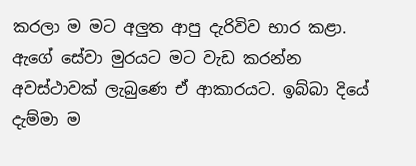කරලා ම මට අලුත ආපු දැරිවිව භාර කළා. ඇගේ සේවා මුරයට මට වැඩ කරන්න අවස්ථාවක් ලැබුණෙ ඒ ආකාරයට. ඉබ්බා දියේ දැම්මා ම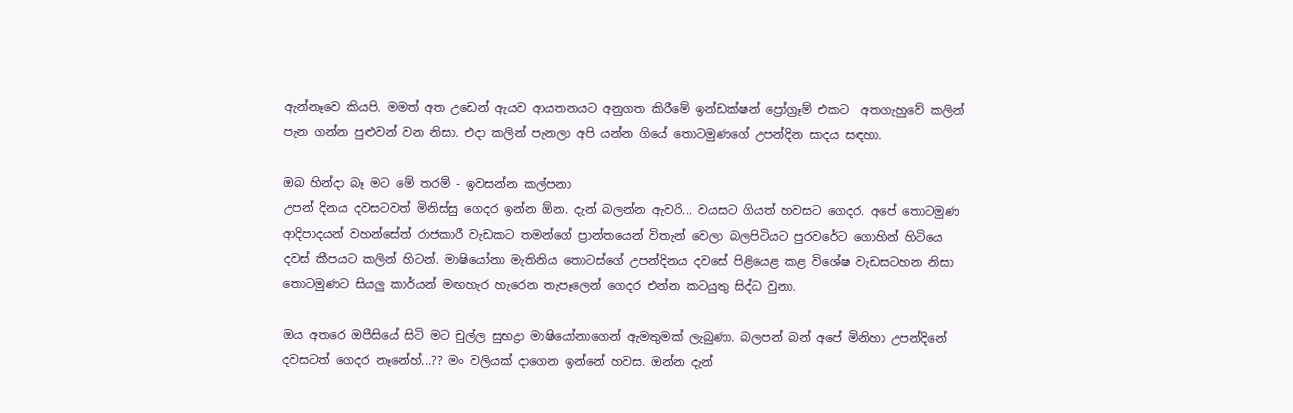ඇන්නෑවෙ කියපි. මමත් අත උඩෙන් ඇයව ආයතනයට අනුගත කිරීමේ ඉන්ඩක්ෂන් ප්‍රෝග්‍රෑම් එකට  අතගැහුවේ කලින් පැන ගන්න පුළුවන් වන නිසා. එදා කලින් පැනලා අපි යන්න ගියේ තොටමුණගේ උපන්දින සාදය සඳහා.

ඔබ හින්දා බෑ මට මේ තරම් - ඉවසන්න කල්පනා
උපන් දිනය දවසටවත් මිනිස්සු ගෙදර ඉන්න ඕන. දැන් බලන්න ඇවරි... වයසට ගියත් හවසට ගෙදර. අපේ තොටමුණ ආදිපාදයන් වහන්සේත් රාජකාරී වැඩකට තමන්ගේ ප්‍රාන්තයෙන් විතැන් වෙලා බලපිටියට පුරවරේට ගොහින් හිටියෙ දවස් කීපයට කලින් හිටන්. මාෂියෝනා මැතිනිය තොටස්ගේ උපන්දිනය දවසේ පිළියෙළ කළ විශේෂ වැඩසටහන නිසා තොටමුණට සියලු කාර්යන් මඟහැර හැරෙන තැපෑලෙන් ගෙදර එන්න කටයුතු සිද්ධ වුනා.

ඔය අතරෙ ඔපීසියේ සිටි මට චුල්ල සුභද්‍රා මාෂියෝනාගෙන් ඇමතුමක් ලැබුණා. බලපන් බන් අපේ මිනිහා උපන්දිනේ දවසටත් ගෙදර නෑනේහ්...?? මං වලියක් දාගෙන ඉන්නේ හවස. ඔන්න දැන්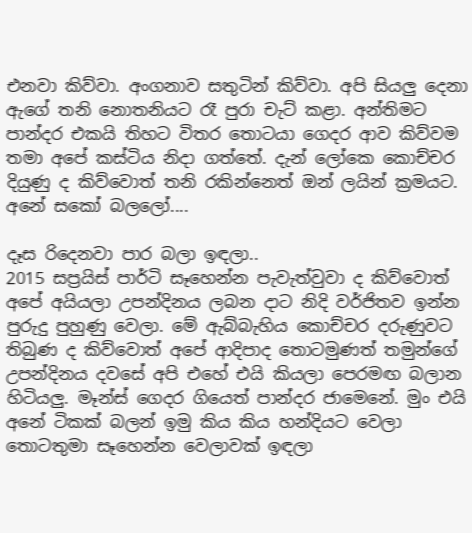එනවා කිව්වා. අංගනාව සතුටින් කිව්වා. අපි සියලු දෙනා ඇගේ තනි නොතනියට රෑ පුරා චැට් කළා. අන්තිමට පාන්දර එකයි තිහට විතර තොටයා ගෙදර ආව කිව්වම තමා අපේ කස්ටිය නිදා ගත්තේ. දැන් ලෝකෙ කොච්චර දියුණු ද කිව්වොත් තනි රකින්නෙත් ඔන් ලයින් ක්‍රමයට.  අනේ සකෝ බලලෝ....

දෑස රිදෙනවා පාර බලා ඉඳලා..
2015 සප්‍රයිස් පාර්ටි සෑහෙන්න පැවැත්වුවා ද කිව්වොත් අපේ අයියලා උපන්දිනය ලබන දාට නිදි වර්ජිතව ඉන්න පුරුදු පුහුණු වෙලා. මේ ඇබ්බැහිය කොච්චර දරුණුවට තිබුණ ද කිව්වොත් අපේ ආදිපාද තොටමුණත් තමුන්ගේ උපන්දිනය දවසේ අපි එහේ එයි කියලා පෙරමඟ බලාන හිටියලු. මෑන්ස් ගෙදර ගියෙත් පාන්දර ජාමෙනේ. මුං එයි අනේ ටිකක් බලන් ඉමු කිය කිය හන්දියට වෙලා තොටතුමා සෑහෙන්න වෙලාවක් ඉඳලා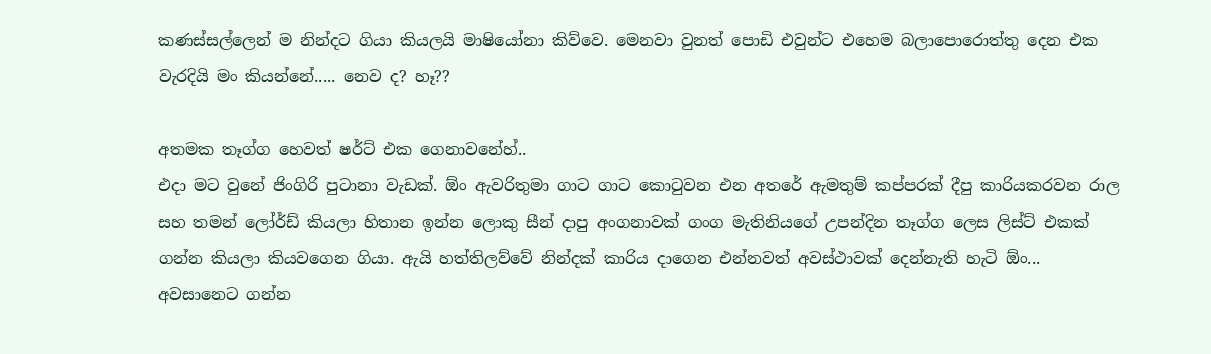කණස්සල්ලෙන් ම නින්දට ගියා කියලයි මාෂියෝනා කිව්වෙ. මෙනවා වුනත් පොඩි එවුන්ට එහෙම බලාපොරොත්තු දෙන එක වැරදියි මං කියන්නේ..... නෙව ද? හෑ??

අතමක තෑග්ග හෙවත් ෂර්ට් එක ගෙනාවනේහ්..
එදා මට වුනේ ජිංගිරි පුටානා වැඩක්. ඕං ඇවරිතුමා ගාට ගාට කොටුවන එන අතරේ ඇමතුම් කප්පරක් දීපු කාරියකරවන රාල සහ තමන් ලෝර්ඩ් කියලා හිතාන ඉන්න ලොකු සීන් දාපු අංගනාවක් ගංග මැතිනියගේ උපන්දින තෑග්ග ලෙස ලිස්ට් එකක් ගන්න කියලා කියවගෙන ගියා. ඇයි හත්තිලව්වේ නින්දක් කාරිය දාගෙන එන්නවත් අවස්ථාවක් දෙන්නැති හැටි ඕං... අවසානෙට ගන්න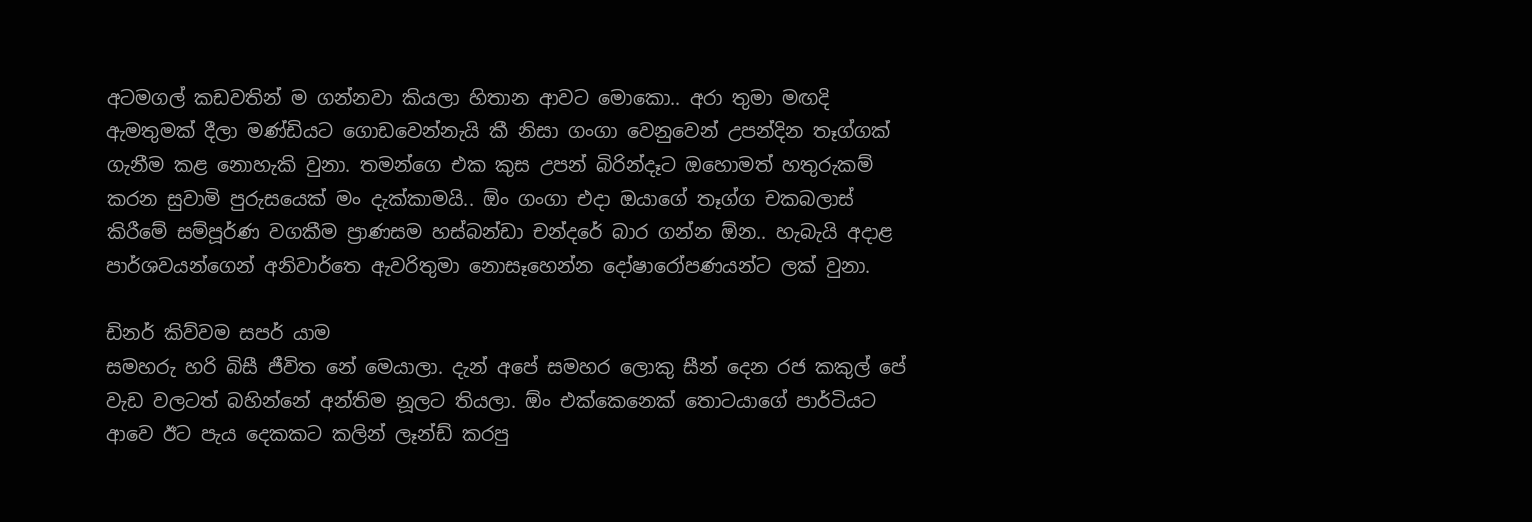අටමගල් කඩවතින් ම ගන්නවා කියලා හිතාන ආවට මොකො.. අරා තුමා මඟදි ඇමතුමක් දීලා මණ්ඩියට ගොඩවෙන්නැයි කී නිසා ගංගා වෙනුවෙන් උපන්දින තෑග්ගක් ගැනීම කළ නොහැකි වුනා. තමන්ගෙ එක කුස උපන් බිරින්දෑට ඔහොමත් හතුරුකම් කරන සුවාමි පුරුසයෙක් මං දැක්කාමයි.. ඕං ගංගා එදා ඔයාගේ තෑග්ග චකබලාස් කිරීමේ සම්පූර්ණ වගකීම ප්‍රාණසම හස්බන්ඩා චන්දරේ බාර ගන්න ඕන.. හැබැයි අදාළ පාර්ශවයන්ගෙන් අනිවාර්තෙ ඇවරිතුමා නොසෑහෙන්න දෝෂාරෝපණයන්ට ලක් වුනා.

ඩිනර් කිව්වම සපර් යාම
සමහරු හරි බිසී ජීවිත නේ මෙයාලා. දැන් අපේ සමහර ලොකු සීන් දෙන රජ කකුල් පේ වැඩ වලටත් බහින්නේ අන්තිම නූලට තියලා. ඕං එක්කෙනෙක් තොටයාගේ පාර්ටියට ආවෙ ඊට පැය දෙකකට කලින් ලෑන්ඩ් කරපු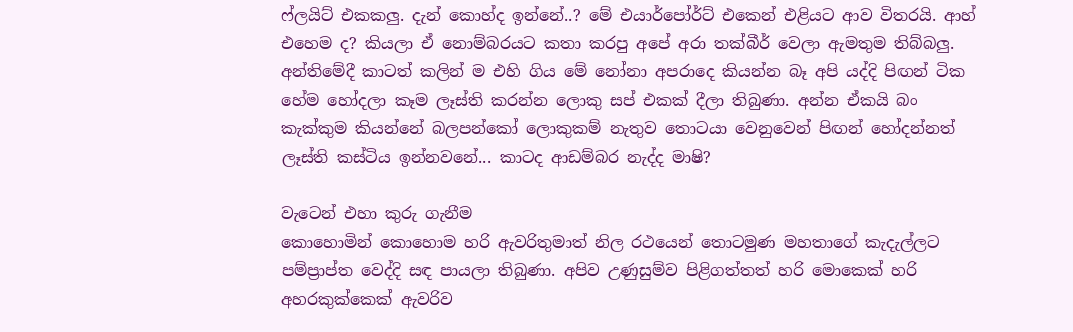ෆ්ලයිට් එකකලු. දැන් කොහ්ද ඉන්නේ..? මේ එයාර්පෝර්ට් එකෙන් එළියට ආව විතරයි. ආහ් එහෙම ද? කියලා ඒ නොම්බරයට කතා කරපු අපේ අරා තක්බීර් වෙලා ඇමතුම තිබ්බලු. අන්තිමේදී කාටත් කලින් ම එහි ගිය මේ නෝනා අපරාදෙ කියන්න බෑ අපි යද්දි පිඟන් ටික හේම හෝදලා කෑම ලෑස්ති කරන්න ලොකු සප් එකක් දීලා තිබුණා. අන්න ඒකයි බං කැක්කුම කියන්නේ බලපන්කෝ ලොකුකම් නැතුව තොටයා වෙනුවෙන් පිඟන් හෝදන්නත් ලෑස්ති කස්ටිය ඉන්නවනේ... කාටද ආඩම්බර නැද්ද මාෂි?

වැටෙන් එහා කුරු ගැනීම
කොහොමින් කොහොම හරි ඇවරිතුමාත් නිල රථයෙන් තොටමුණ මහතාගේ කැදැල්ලට පම්ප්‍රාප්ත වෙද්දි සඳ පායලා තිබුණා. අපිව උණුසුම්ව පිළිගත්තත් හරි මොකෙක් හරි අහරකුක්කෙක් ඇවරිව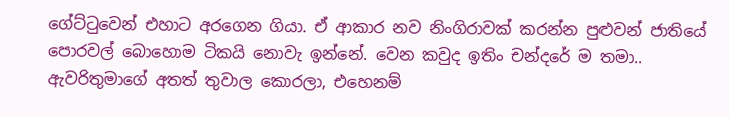ගේට්ටුවෙන් එහාට අරගෙන ගියා. ඒ ආකාර නව නිංගිරාවක් කරන්න පුළුවන් ජාතියේ පොරවල් බොහොම ටිකයි නොවැ ඉන්නේ. වෙන කවුද ඉතිං චන්දරේ ම තමා.. ඇවරිතුමාගේ අතත් තුවාල කොරලා, එහෙනම්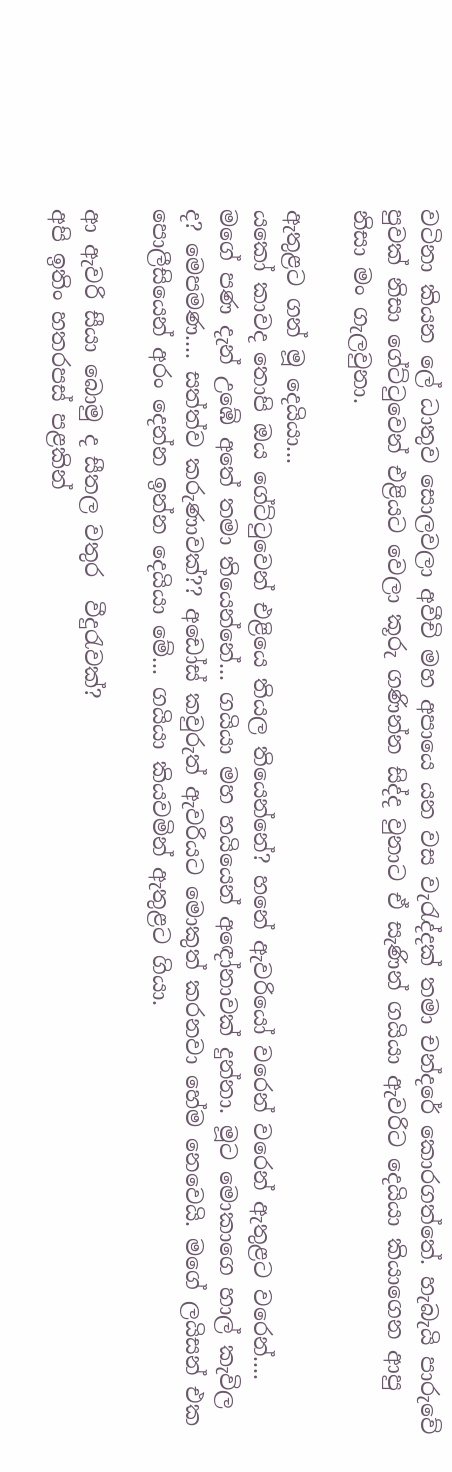වටිනා කියන ලේ ධාතුව සොලවලා අවීචි මහ අපායෙ යන වස වැරැද්දක් තමා චන්දරේ කොරගත්තේ. හැබැයි පාරුවේ පුවක් නිසා ගේට්ටුවෙන් එළියට වෙලා කූරු ගණින්න සිද්ද වුනාට ඒ සැණින් ගයියා ඇවරිට දෙයියා කියාගෙන ආපු නිසා මං ගැලවුනා.

ඇතුළට ගන් මූ දෙයියා...
යකෝ කාවද තොපි ඔය ගේට්ටුවෙන් එළියෙ තියල තියෙන්නේ? හනේ ඇවරියෝ වරෙන් වරෙන් ඇතුළට වරෙන්.... මගේ පණ දැන් උඹේ අතේ තමා තියෙන්නේ... ගයියා මහ හයියෙන් අඳෝනාවක් දුන්නා. මූට මොකාගෙ හාල් කැවිල ද? මෙපමණ.... සත්ත්ව කරුණාවක්?? අඩෝස් කවුරුත් ඇවරියට මොකුත් කරනවා හේම නෙවෙයි. මගේ ලයිසන් එක පොලීසියෙන් අරං දෙන්න ඉන්න දෙයියා මේ... ගයියා කියවමින් ඇතුළට ගියා.

ආ ඇවරි සීයා බොමු ද සීතල වතුර  වීදුරැවක්?
අපි ඉතිං හතරපස් පළකින්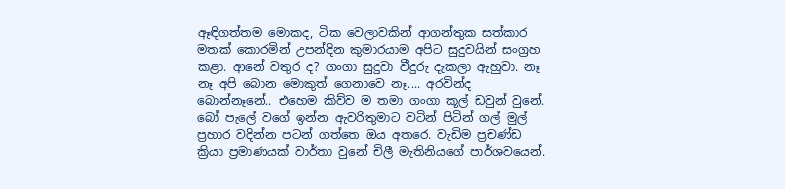ඈඳිගත්තම මොකද, ටික වෙලාවකින් ආගන්තුක සත්කාර මතක් කොරමින් උපන්දින කුමාරයාම අපිට සුදුවයින් සංග්‍රහ කළා. ආනේ වතුර ද? ගංගා සුදුවා වීදුරු දැකලා ඇහුවා. නෑ නෑ අපි බොන මොකුත් ගෙනාවෙ නෑ.... අරවින්ද බොන්නෑනේ.. එහෙම කිව්ව ම තමා ගංගා කූල් ඩවුන් වුනේ. බෝ පැලේ වගේ ඉන්න ඇවරිතුමාට වටින් පිටින් ගල් මුල් ප්‍රහාර වදින්න පටන් ගත්තෙ ඔය අතරෙ. වැඩිම ප්‍රචණ්ඩ ක්‍රියා ප්‍රමාණයක් වාර්තා වුනේ චිලී මැතිනියගේ පාර්ශවයෙන්.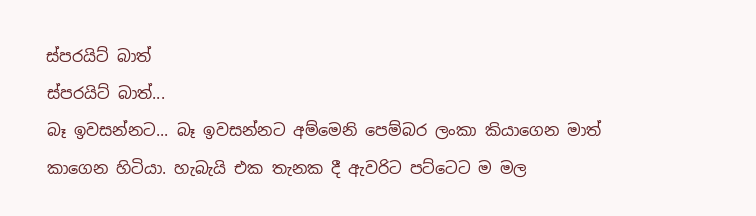ස්පරයිට් බාත්
ස්පරයිට් බාත්...
බෑ ඉවසන්නට... බෑ ඉවසන්නට අම්මෙනි පෙම්බර ලංකා කියාගෙන මාත් කාගෙන හිටියා. හැබැයි එක තැනක දී ඇවරිට පට්ටෙට ම මල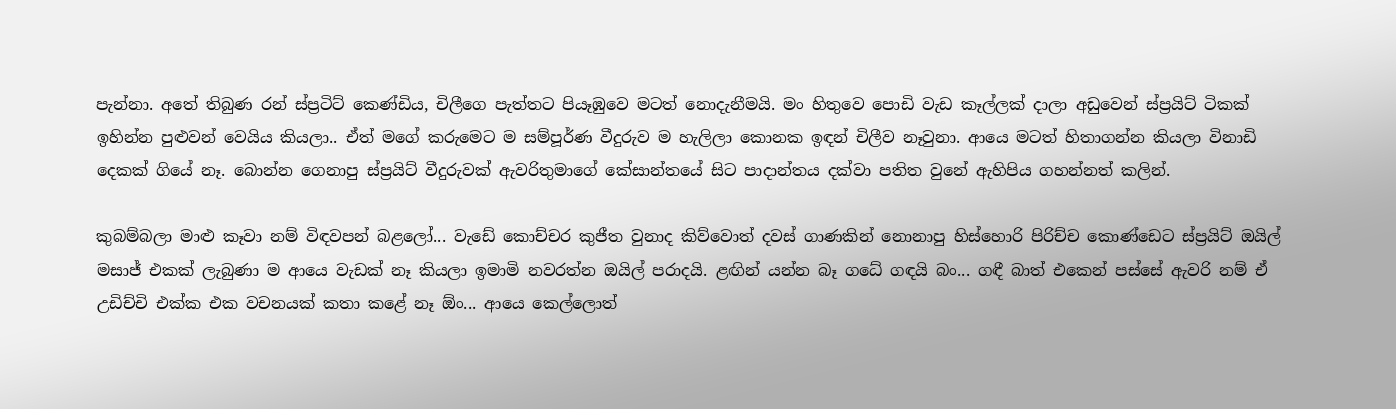පැන්නා. අතේ තිබුණ රන් ස්ප්‍රටිට් කෙණ්ඩිය, චිලීගෙ පැත්තට පියෑඹුවෙ මටත් නොදැනීමයි. මං හිතුවෙ පොඩි වැඩ කෑල්ලක් දාලා අඩුවෙන් ස්ප්‍රයිට් ටිකක් ඉහින්න පුළුවන් වෙයිය කියලා.. ඒත් මගේ කරුමෙට ම සම්පූර්ණ වීදුරුව ම හැලිලා කොනක ඉඳන් චිලීව නෑවුනා. ආයෙ මටත් හිතාගන්න කියලා විනාඩි දෙකක් ගියේ නෑ. බොන්න ගෙනාපු ස්ප්‍රයිට් වීදුරුවක් ඇවරිතුමාගේ කේසාන්තයේ සිට පාදාන්තය දක්වා පතිත වුනේ ඇහිපිය ගහන්නත් කලින්.

කුබම්බලා මාළු කෑවා නම් විඳවපන් බළලෝ... වැඩේ කොච්චර කුජීත වුනාද කිව්වොත් දවස් ගාණකින් නොනාපු හිස්හොරි පිරිච්ච කොණ්ඩෙට ස්ප්‍රයිට් ඔයිල් මසාජ් එකක් ලැබුණා ම ආයෙ වැඩක් නෑ කියලා ඉමාමි නවරත්න ඔයිල් පරාදයි. ළඟින් යන්න බෑ ගධේ ගඳයි බං... ගඳී බාත් එකෙන් පස්සේ ඇවරි නම් ඒ උඩිච්චි එක්ක එක වචනයක් කතා කළේ නෑ ඕං... ආයෙ කෙල්ලොත්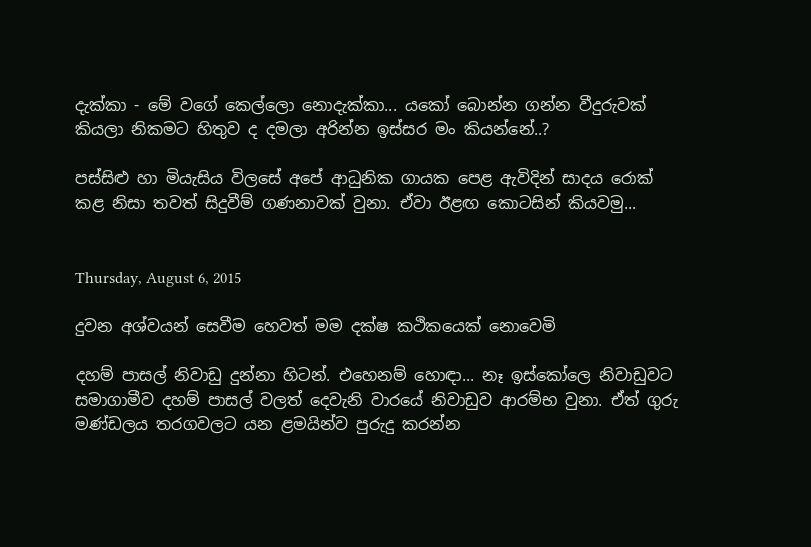දැක්කා - මේ වගේ කෙල්ලො නොදැක්කා... යකෝ බොන්න ගන්න වීදුරුවක් කියලා නිකමට හිතුව ද දමලා අරින්න ඉස්සර මං කියන්නේ..?

පස්සිළු හා මියැසිය විලසේ අපේ ආධුනික ගායක පෙළ ඇවිදින් සාදය රොක් කළ නිසා තවත් සිදුවීම් ගණනාවක් වුනා. ඒවා ඊළඟ කොටසින් කියවමු...


Thursday, August 6, 2015

දුවන අශ්වයන් සෙවීම හෙවත් මම දක්ෂ කථිකයෙක් නොවෙමි

දහම් පාසල් නිවාඩු දුන්නා හිටන්. එහෙනම් හොඳා... නෑ ඉස්කෝලෙ නිවාඩුවට සමාගාමීව දහම් පාසල් වලත් දෙවැනි වාරයේ නිවාඩුව ආරම්භ වුනා. ඒත් ගුරු මණ්ඩලය තරගවලට යන ළමයින්ව පුරුදු කරන්න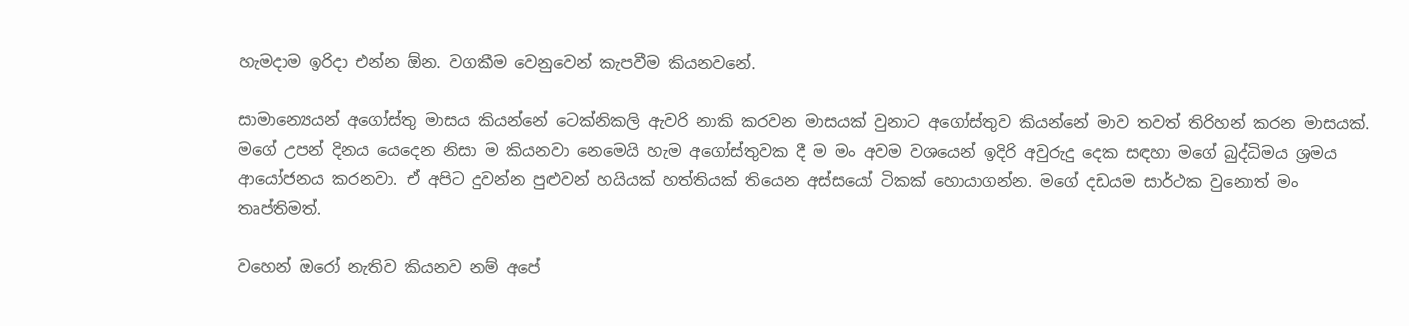හැමදාම ඉරිදා එන්න ඕන. වගකීම වෙනුවෙන් කැපවීම කියනවනේ.

සාමාන්‍යෙයන් අගෝස්තු මාසය කියන්නේ ටෙක්නිකලි ඇවරි නාකි කරවන මාසයක් වුනාට අගෝස්තුව කියන්නේ මාව තවත් තිරිහන් කරන මාසයක්. මගේ උපන් දිනය යෙදෙන නිසා ම කියනවා නෙමෙයි හැම අගෝස්තුවක දී ම මං අවම වශයෙන් ඉදිරි අවුරුදු දෙක සඳහා මගේ බුද්ධිමය ශ්‍රමය ආයෝජනය කරනවා. ඒ අපිට දුවන්න පුළුවන් හයියක් හත්තියක් තියෙන අස්සයෝ ටිකක් හොයාගන්න. මගේ දඩයම සාර්ථක වුනොත් මං තෘප්තිමත්.

වහෙන් ඔරෝ නැතිව කියනව නම් අපේ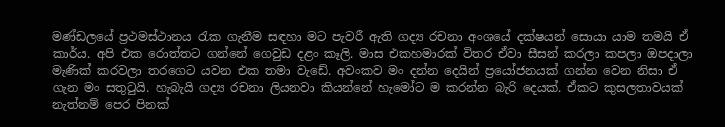මණ්ඩලයේ ප්‍රථමස්ථානය රැක ගැනීම සඳහා මට පැවරී ඇති ගද්‍ය රචනා අංශයේ දක්ෂයන් සොයා යාම තමයි ඒ කාර්ය. අපි එක රොත්තට ගන්නේ ගෙවුඩ දළං කෑලි. මාස එකහමාරක් විතර ඒවා සීසන් කරලා කපලා ඔපදාලා මැණික් කරවලා තරගෙට යවන එක තමා වැඩේ. අවංකව මං දන්න දෙයින් ප්‍රයෝජනයක් ගන්න වෙන නිසා ඒ ගැන මං සතුටුයි. හැබැයි ගද්‍ය රචනා ලියනවා කියන්නේ හැමෝට ම කරන්න බැරි දෙයක්. ඒකට කුසලතාවයක් නැත්නම් පෙර පිනක්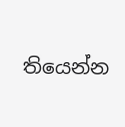තියෙන්න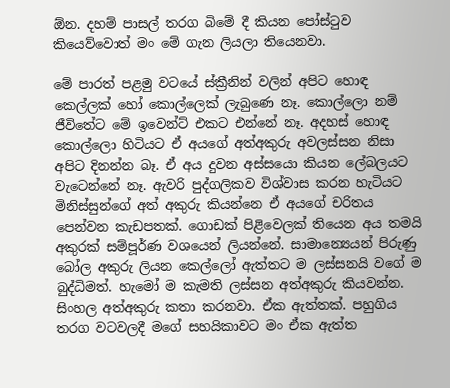ඕන. දහම් පාසල් තරග බිමේ දී කියන පෝස්ටුව කියෙව්වොත් මං මේ ගැන ලියලා තියෙනවා.

මේ පාරත් පළමු වටයේ ස්ක්‍රීනින් වලින් අපිට හොඳ කෙල්ලක් හෝ කොල්ලෙක් ලැබුණෙ නෑ. කොල්ලො නම් ජීවිතේට මේ ඉවෙන්ට් එකට එන්නේ නෑ. අදහස් හොඳ කොල්ලො හිටියට ඒ අයගේ අත්අකුරු අවලස්සන නිසා අපිට දිනන්න බෑ. ඒ අය දුවන අස්සයො කියන ලේබලයට වැටෙන්නේ නෑ. ඇවරි පුද්ගලිකව විශ්වාස කරන හැටියට මිනිස්සුන්ගේ අත් අකුරු කියන්නෙ ඒ අයගේ චරිතය පෙන්වන කැඩපතක්. ගොඩක් පිළිවෙලක් තියෙන අය තමයි අකුරක් සම්පූර්ණ වශයෙන් ලියන්නේ. සාමාන්‍යෙයන් පිරුණු බෝල අකුරු ලියන කෙල්ලෝ ඇත්තට ම ලස්සනයි වගේ ම බුද්ධිමත්. හැමෝ ම කැමති ලස්සන අත්අකුරු කියවන්න. සිංහල අත්අකුරු කතා කරනවා. ඒක ඇත්තක්. පහුගිය තරග වටවලදී මගේ සහයිකාවට මං ඒක ඇත්ත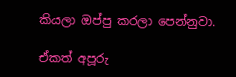කියලා ඔප්පු කරලා පෙන්නුවා.

ඒකත් අපූරු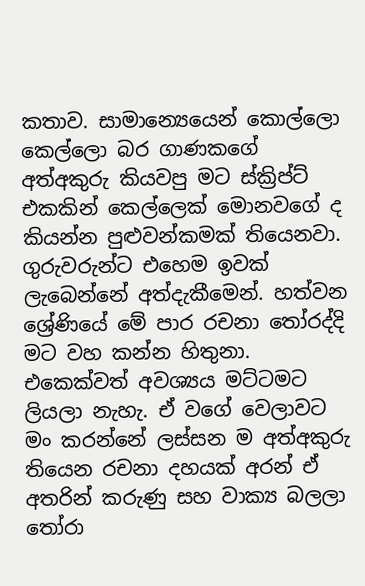කතාව. සාමාන්‍යෙයෙන් කොල්ලො කෙල්ලො බර ගාණකගේ අත්අකුරු කියවපු මට ස්ක්‍රිප්ට් එකකින් කෙල්ලෙක් මොනවගේ ද කියන්න පුළුවන්කමක් තියෙනවා. ගුරුවරුන්ට එහෙම ඉවක් ලැබෙන්නේ අත්දැකීමෙන්. හත්වන ශ්‍රේණියේ මේ පාර රචනා තෝරද්දි මට වහ කන්න හිතුනා. එකෙක්වත් අවශ්‍යය මට්ටමට ලියලා නැහැ. ඒ වගේ වෙලාවට මං කරන්නේ ලස්සන ම අත්අකුරු තියෙන රචනා දහයක් අරන් ඒ අතරින් කරුණු සහ වාක්‍ය බලලා තෝරා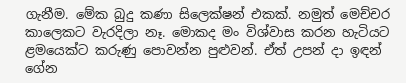ගැනීම. මේක බුදු කණා සිලෙක්ෂන් එකක්. නමුත් මෙච්චර කාලෙකට වැරදිලා නෑ. මොකද මං විශ්වාස කරන හැටියට ළමයෙක්ට කරුණු පොවන්න පුළුවන්. ඒත් උපන් දා ඉඳන් ගේන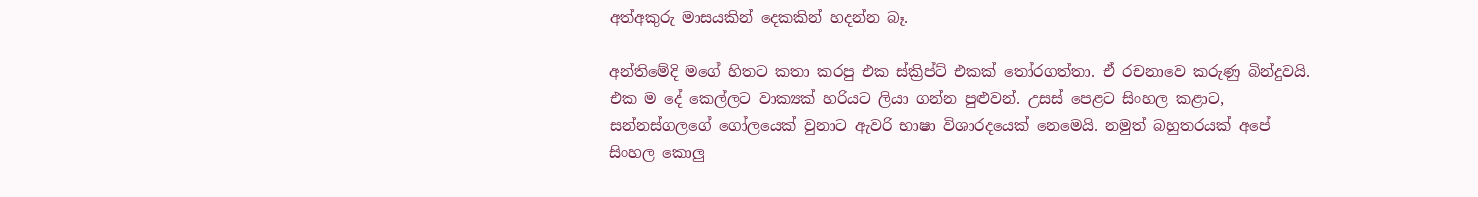අත්අකුරු මාසයකින් දෙකකින් හදන්න බෑ.

අන්තිමේදි මගේ හිතට කතා කරපු එක ස්ක්‍රිප්ට් එකක් තෝරගත්තා. ඒ රචනාවෙ කරුණු බින්දුවයි. එක ම දේ කෙල්ලට වාක්‍යක් හරියට ලියා ගන්න පුළුවන්. උසස් පෙළට සිංහල කළාට, සන්නස්ගලගේ ගෝලයෙක් වුනාට ඇවරි භාෂා විශාරදයෙක් නෙමෙයි. නමුත් බහුතරයක් අපේ සිංහල කොලු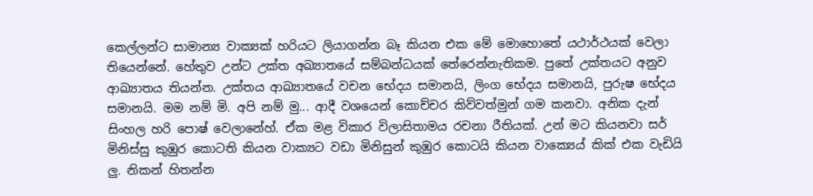කෙල්ලන්ට සාමාන්‍ය වාක්‍යක් හරියට ලියාගන්න බෑ කියන එක මේ මොහොතේ යථාර්ථයක් වෙලා තියෙන්නේ. හේතුව උන්ට උක්ත අඛ්‍යාතයේ සම්බන්ධයක් තේරෙන්නැතිකම. පුතේ උක්තයට අනුව ආඛ්‍යාතය තියන්න. උක්තය ආඛ්‍යාතයේ වචන භේදය සමානයි, ලිංග භේදය සමානයි, පුරුෂ භේදය සමානයි. මම නම් මි. අපි නම් මු... ආදී වශයෙන් කොච්චර කිව්වත්මුන් ගම කනවා. අනික දැන් සිංහල හරි පොෂ් වෙලානේහ්. ඒක මළ විකාර විලාසිතාමය රචනා රීතියක්. උන් මට කියනවා සර් මිනිස්සු කුඹුර කොටති කියන වාක්‍යට වඩා මිනිසුන් කුඹුර කොටයි කියන වාක්‍යෙය් කික් එක වැඩියි ලු. නිකන් හිතන්න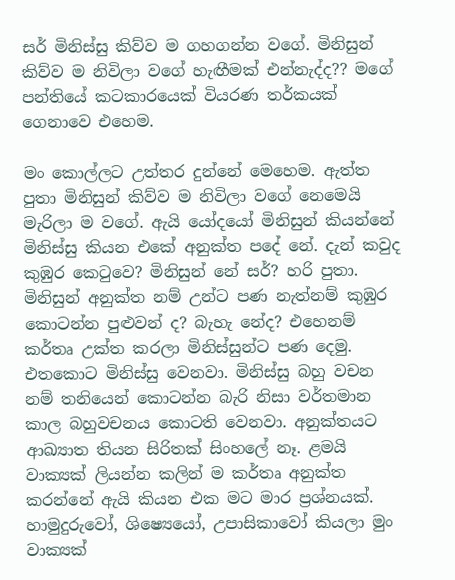සර් මිනිස්සු කිව්ව ම ගහගන්න වගේ. මිනිසුන් කිව්ව ම නිවිලා වගේ හැඟීමක් එන්නැද්ද?? මගේ පන්තියේ කටකාරයෙක් වියරණ තර්කයක් ගෙනාවෙ එහෙම.

මං කොල්ලට උත්තර දුන්නේ මෙහෙම. ඇත්ත පුතා මිනිසුන් කිව්ව ම නිවිලා වගේ නෙමෙයි මැරිලා ම වගේ. ඇයි යෝදයෝ මිනිසුන් කියන්නේ මිනිස්සු කියන එකේ අනුක්ත පදේ නේ. දැන් කවුද කුඹුර කෙටුවෙ? මිනිසුන් නේ සර්? හරි පුතා. මිනිසුන් අනුක්ත නම් උන්ට පණ නැත්නම් කුඹුර කොටන්න පුළුවන් ද? බැහැ නේද? එහෙනම් කර්තෘ උක්ත කරලා මිනිස්සුන්ට පණ දෙමු. එතකොට මිනිස්සු වෙනවා. මිනිස්සු බහු වචන නම් තනියෙන් කොටන්න බැරි නිසා වර්තමාන කාල බහුවචනය කොටති වෙනවා. අනුක්තයට ආඛ්‍යාත තියන සිරිතක් සිංහලේ නෑ. ළමයි වාක්‍යක් ලියන්න කලින් ම කර්තෘ අනුක්ත කරන්නේ ඇයි කියන එක මට මාර ප්‍රශ්නයක්. හාමුදුරුවෝ, ශිෂ්‍යෙයෝ, උපාසිකාවෝ කියලා මුං වාක්‍යක්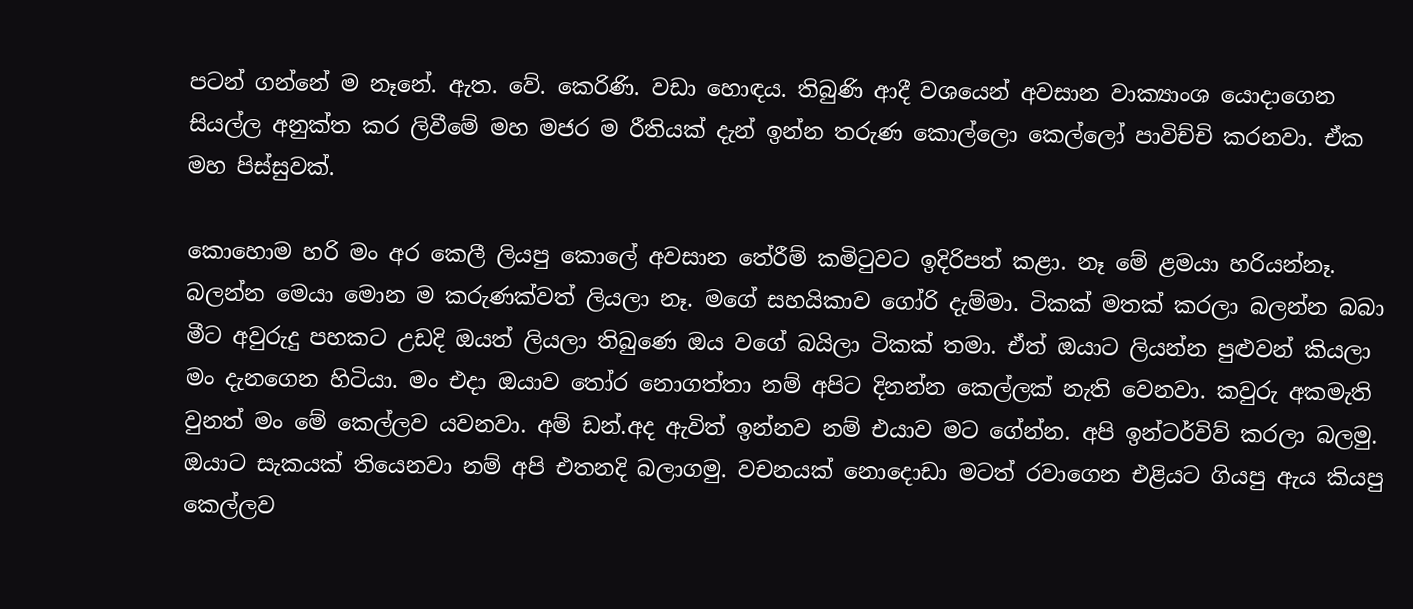පටන් ගන්නේ ම නෑනේ. ඇත. වේ. කෙරිණි. වඩා හොඳය. තිබුණි ආදී වශයෙන් අවසාන වාක්‍යාංශ යොදාගෙන සියල්ල අනුක්ත කර ලිවීමේ මහ මජර ම රීතියක් දැන් ඉන්න තරුණ කොල්ලො කෙල්ලෝ පාවිච්චි කරනවා. ඒක මහ පිස්සුවක්.

කොහොම හරි මං අර කෙලී ලියපු කොලේ අවසාන තේරීම් කමිටුවට ඉදිරිපත් කළා. නෑ මේ ළමයා හරියන්නෑ. බලන්න මෙයා මොන ම කරුණක්වත් ලියලා නෑ. මගේ සහයිකාව ගෝරි දැම්මා. ටිකක් මතක් කරලා බලන්න බබා මීට අවුරුදු පහකට උඩදි ඔයත් ලියලා තිබුණෙ ඔය වගේ බයිලා ටිකක් තමා. ඒත් ඔයාට ලියන්න පුළුවන් කියලා මං දැනගෙන හිටියා. මං එදා ඔයාව තෝර නොගත්තා නම් අපිට දිනන්න කෙල්ලක් නැති වෙනවා. කවුරු අකමැති වුනත් මං මේ කෙල්ලව යවනවා. අම් ඩන්.අද ඇවිත් ඉන්නව නම් එයාව මට ගේන්න. අපි ඉන්ටර්විව් කරලා බලමු. ඔයාට සැකයක් තියෙනවා නම් අපි එතනදි බලාගමු. වචනයක් නොදොඩා මටත් රවාගෙන එළියට ගියපු ඇය කියපු කෙල්ලව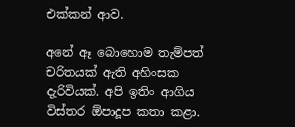එක්කන් ආව.

අනේ ඈ බොහොම තැම්පත් චරිතයක් ඇති අහිංසක දැරිවියක්. අපි ඉතිං ආගිය විස්තර ඕපාදූප කතා කළා.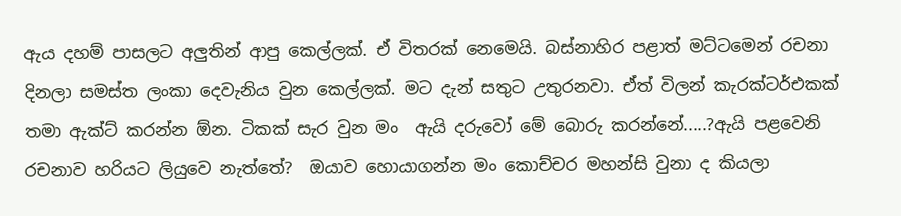ඇය දහම් පාසලට අලුතින් ආපු කෙල්ලක්. ඒ විතරක් නෙමෙයි. බස්නාහිර පළාත් මට්ටමෙන් රචනා දිනලා සමස්ත ලංකා දෙවැනිය වුන කෙල්ලක්. මට දැන් සතුට උතුරනවා. ඒත් විලන් කැරක්ටර්එකක් තමා ඇක්ට් කරන්න ඕන. ටිකක් සැර වුන මං  ඇයි දරුවෝ මේ බොරු කරන්නේ.....?ඇයි පළවෙනි රචනාව හරියට ලියුවෙ නැත්තේ?  ඔයාව හොයාගන්න මං කොච්චර මහන්සි වුනා ද කියලා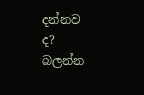දන්නව ද? බලන්න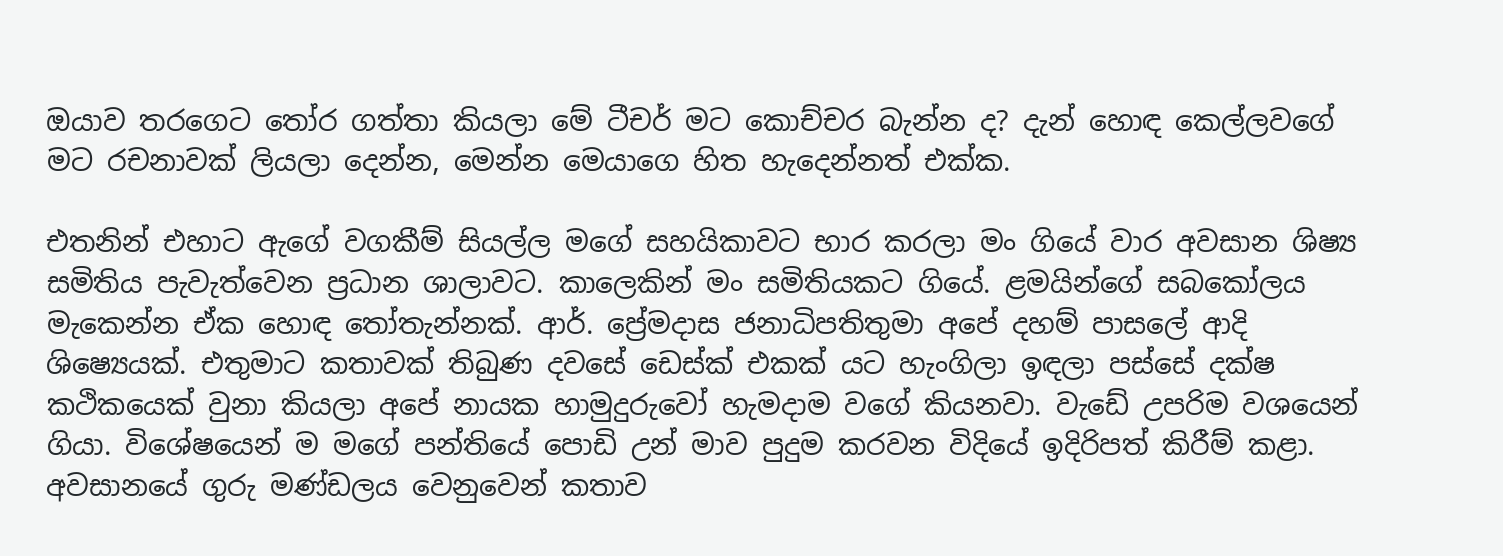ඔයාව තරගෙට තෝර ගත්තා කියලා මේ ටීචර් මට කොච්චර බැන්න ද? දැන් හොඳ කෙල්ලවගේ මට රචනාවක් ලියලා දෙන්න, මෙන්න මෙයාගෙ හිත හැදෙන්නත් එක්ක.

එතනින් එහාට ඇගේ වගකීම් සියල්ල මගේ සහයිකාවට භාර කරලා මං ගියේ වාර අවසාන ශිෂ්‍ය සමිතිය පැවැත්වෙන ප්‍රධාන ශාලාවට. කාලෙකින් මං සමිතියකට ගියේ. ළමයින්ගේ සබකෝලය මැකෙන්න ඒක හොඳ තෝතැන්නක්. ආර්. ප්‍රේමදාස ජනාධිපතිතුමා අපේ දහම් පාසලේ ආදි ශිෂ්‍යෙයක්. එතුමාට කතාවක් තිබුණ දවසේ ඩෙස්ක් එකක් යට හැංගිලා ඉඳලා පස්සේ දක්ෂ කථිකයෙක් වුනා කියලා අපේ නායක හාමුදුරුවෝ හැමදාම වගේ කියනවා. වැඩේ උපරිම වශයෙන් ගියා. විශේෂයෙන් ම මගේ පන්තියේ පොඩි උන් මාව පුදුම කරවන විදියේ ඉදිරිපත් කිරීම් කළා. අවසානයේ ගුරු මණ්ඩලය වෙනුවෙන් කතාව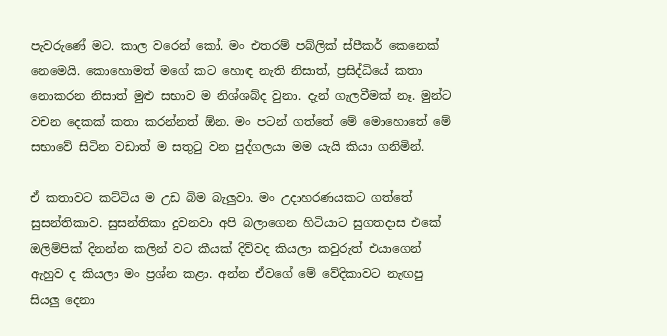පැවරුණේ මට. කාල වරෙන් කෝ. මං එතරම් පබ්ලික් ස්පීකර් කෙනෙක් නෙමෙයි. කොහොමත් මගේ කට හොඳ නැති නිසාත්, ප්‍රසිද්ධියේ කතා නොකරන නිසාත් මුළු සභාව ම නිශ්ශබ්ද වුනා. දැන් ගැලවීමක් නෑ. මුන්ට වචන දෙකක් කතා කරන්නත් ඕන. මං පටන් ගත්තේ මේ මොහොතේ මේ සභාවේ සිටින වඩාත් ම සතුටු වන පුද්ගලයා මම යැයි කියා ගනිමින්.

ඒ කතාවට කට්ටිය ම උඩ බිම බැලුවා. මං උදාහරණයකට ගත්තේ සුසන්තිකාව. සුසන්තිකා දුවනවා අපි බලාගෙන හිටියාට සුගතදාස එකේ ඔලිම්පික් දිනන්න කලින් වට කීයක් දිව්වද කියලා කවුරුත් එයාගෙන් ඇහුව ද කියලා මං ප්‍රශ්න කළා. අන්න ඒවගේ මේ වේදිකාවට නැඟපු සියලු දෙනා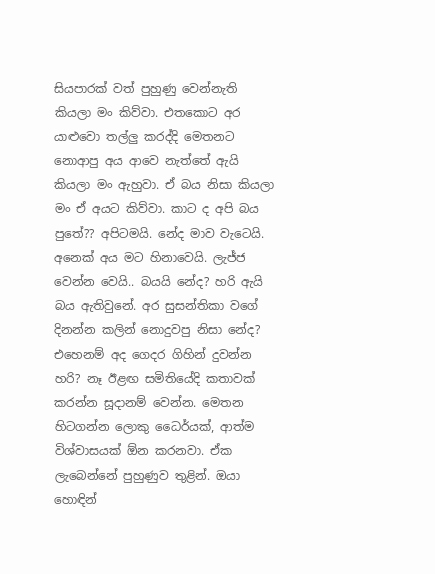සියපාරක් වත් පුහුණු වෙන්නැති කියලා මං කිව්වා. එතකොට අර යාළුවො තල්ලු කරද්දි මෙතනට නොආපු අය ආවෙ නැත්තේ ඇයි කියලා මං ඇහුවා. ඒ බය නිසා කියලා මං ඒ අයට කිව්වා. කාට ද අපි බය පුතේ?? අපිටමයි. නේද මාව වැටෙයි. අනෙක් අය මට හිනාවෙයි. ලැජ්ජ වෙන්න වෙයි.. බයයි නේද? හරි ඇයි බය ඇතිවුනේ. අර සුසන්තිකා වගේ දිනන්න කලින් නොදුවපු නිසා නේද? එහෙනම් අද ගෙදර ගිහින් දුවන්න හරි? නෑ ඊළඟ සමිතියේදි කතාවක් කරන්න සූදානම් වෙන්න. මෙතන හිටගන්න ලොකු ධෛර්යක්, ආත්ම විශ්වාසයක් ඕන කරනවා. ඒක ලැබෙන්නේ පුහුණුව තුළින්. ඔයා හොඳින්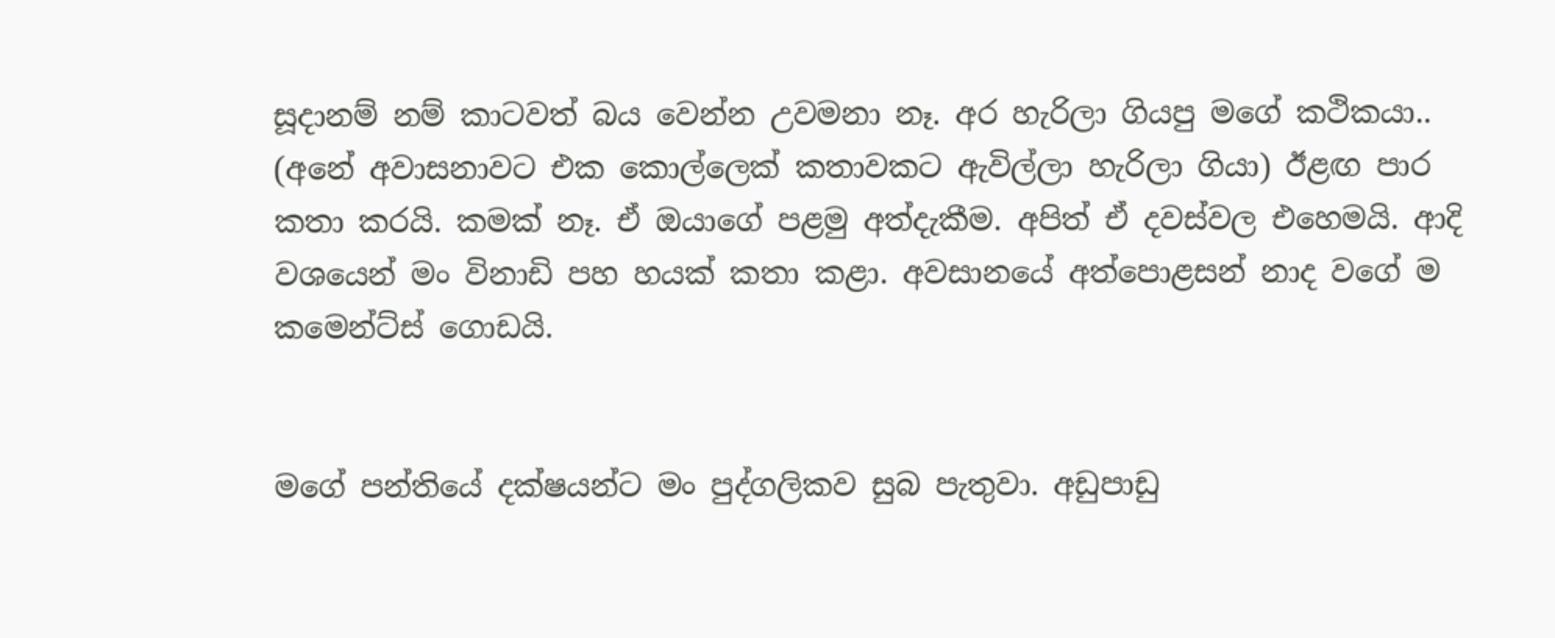සූදානම් නම් කාටවත් බය වෙන්න උවමනා නෑ. අර හැරිලා ගියපු මගේ කථිකයා.. (අනේ අවාසනාවට එක කොල්ලෙක් කතාවකට ඇවිල්ලා හැරිලා ගියා) ඊළඟ පාර කතා කරයි. කමක් නෑ. ඒ ඔයාගේ පළමු අත්දැකීම. අපිත් ඒ දවස්වල එහෙමයි. ආදි වශයෙන් මං විනාඩි පහ හයක් කතා කළා. අවසානයේ අත්පොළසන් නාද වගේ ම කමෙන්ට්ස් ගොඩයි.


මගේ පන්තියේ දක්ෂයන්ට මං පුද්ගලිකව සුබ පැතුවා. අඩුපාඩු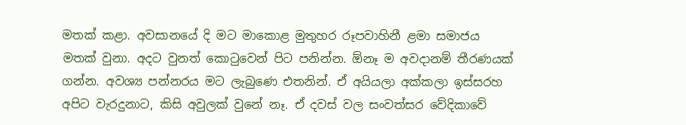මතක් කළා. අවසානයේ දි මට මාකොළ මුතුහර රූපවාහිනී ළමා සමාජය මතක් වුනා. අදට වුනත් කොටුවෙන් පිට පනින්න. ඕනෑ ම අවදානම් තීරණයක් ගන්න. අවශ්‍ය පන්නරය මට ලැබුණෙ එතනින්. ඒ අයියලා අක්කලා ඉස්සරහ අපිට වැරදුනාට, කිසි අවුලක් වුනේ නෑ. ඒ දවස් වල සංවත්සර වේදිකාවේ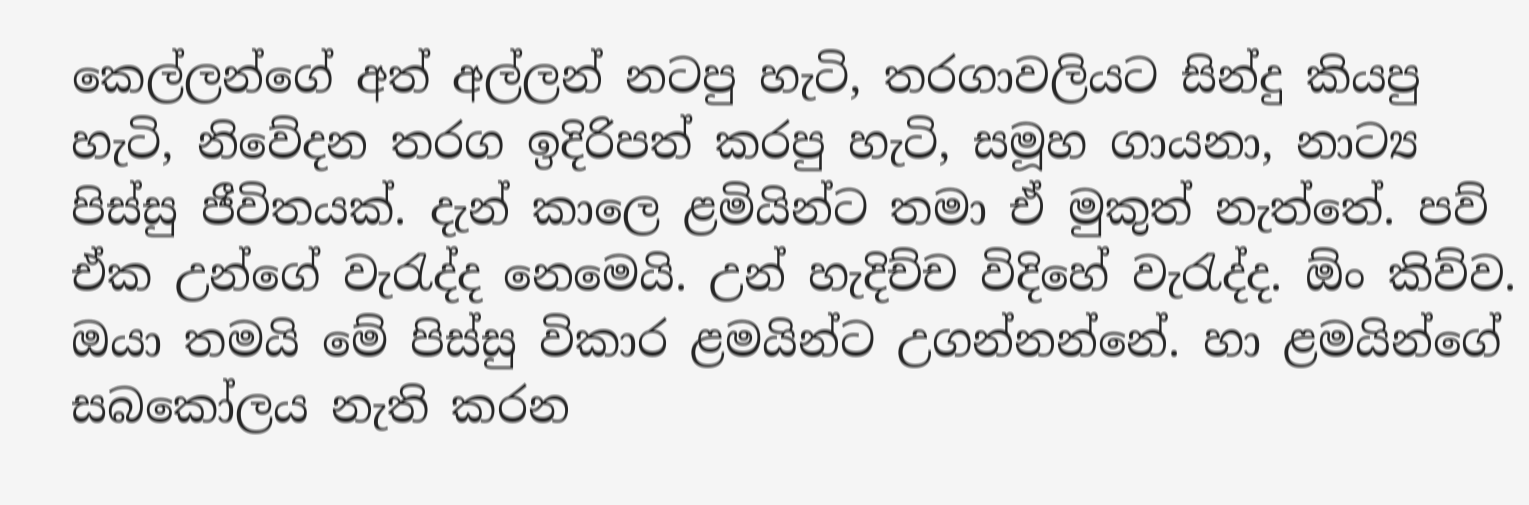කෙල්ලන්ගේ අත් අල්ලන් නටපු හැටි, තරගාවලියට සින්දු කියපු හැටි, නිවේදන තරග ඉදිරිපත් කරපු හැටි, සමූහ ගායනා, නාට්‍ය පිස්සු ජීවිතයක්. දැන් කාලෙ ළමියින්ට තමා ඒ මුකුත් නැත්තේ. පව් ඒක උන්ගේ වැරැද්ද නෙමෙයි. උන් හැදිච්ච විදිහේ වැරැද්ද. ඕං කිව්ව. ඔයා තමයි මේ පිස්සු විකාර ළමයින්ට උගන්නන්නේ. හා ළමයින්ගේ සබකෝලය නැති කරන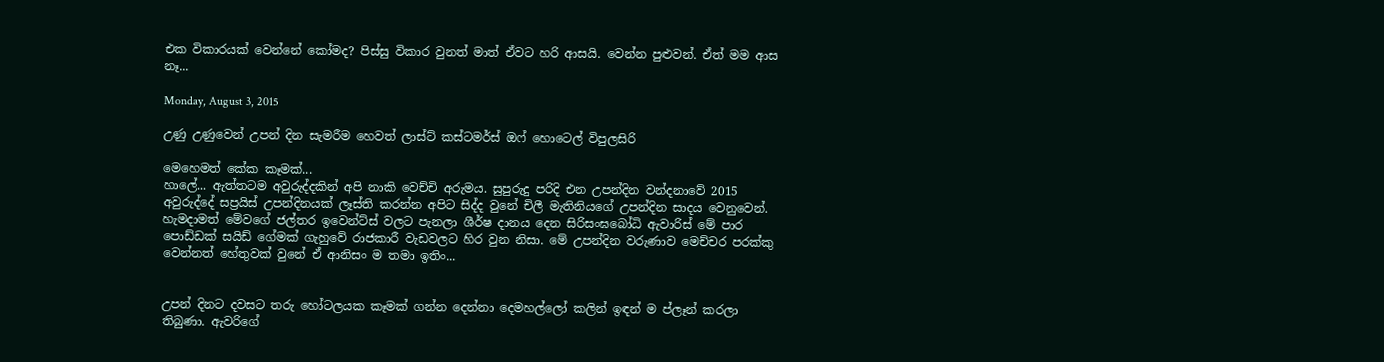එක විකාරයක් වෙන්නේ කෝමද? පිස්සු විකාර වුනත් මාත් ඒවට හරි ආසයි. වෙන්න පුළුවන්. ඒත් මම ආස නෑ...

Monday, August 3, 2015

උණු උණුවෙන් උපන් දින සැමරීම හෙවත් ලාස්ට් කස්ටමර්ස් ඔෆ් හොටෙල් විපුලසිරි

මෙහෙමත් කේක කෑමක්...
හාලේ... ඇත්තටම අවුරුද්දකින් අපි නාකි වෙච්චි අරුමය. සුපුරුදු පරිදි එන උපන්දින වන්දනාවේ 2015 අවුරුද්දේ සප්‍රයිස් උපන්දිනයක් ලෑස්ති කරන්න අපිට සිද්ද වුනේ චිලී මැතිනියගේ උපන්දින සාදය වෙනුවෙන්. හැමදාමත් මේවගේ ජල්තර ඉවෙන්ට්ස් වලට පැනලා ශීර්ෂ දානය දෙන සිරිසංඝබෝධි ඇවාරිස් මේ පාර පොඩ්ඩක් සයිඩ් ගේමක් ගැහුවේ රාජකාරී වැඩවලට හිර වුන නිසා. මේ උපන්දින වරුණාව මෙච්චර පරක්කු වෙන්නත් හේතුවක් වුනේ ඒ ආනිසං ම තමා ඉතිං...


උපන් දිනට දවසට තරු හෝටලයක කෑමක් ගන්න දෙන්නා දෙමහල්ලෝ කලින් ඉඳන් ම ප්ලෑන් කරලා තිබුණා. ඇවරිගේ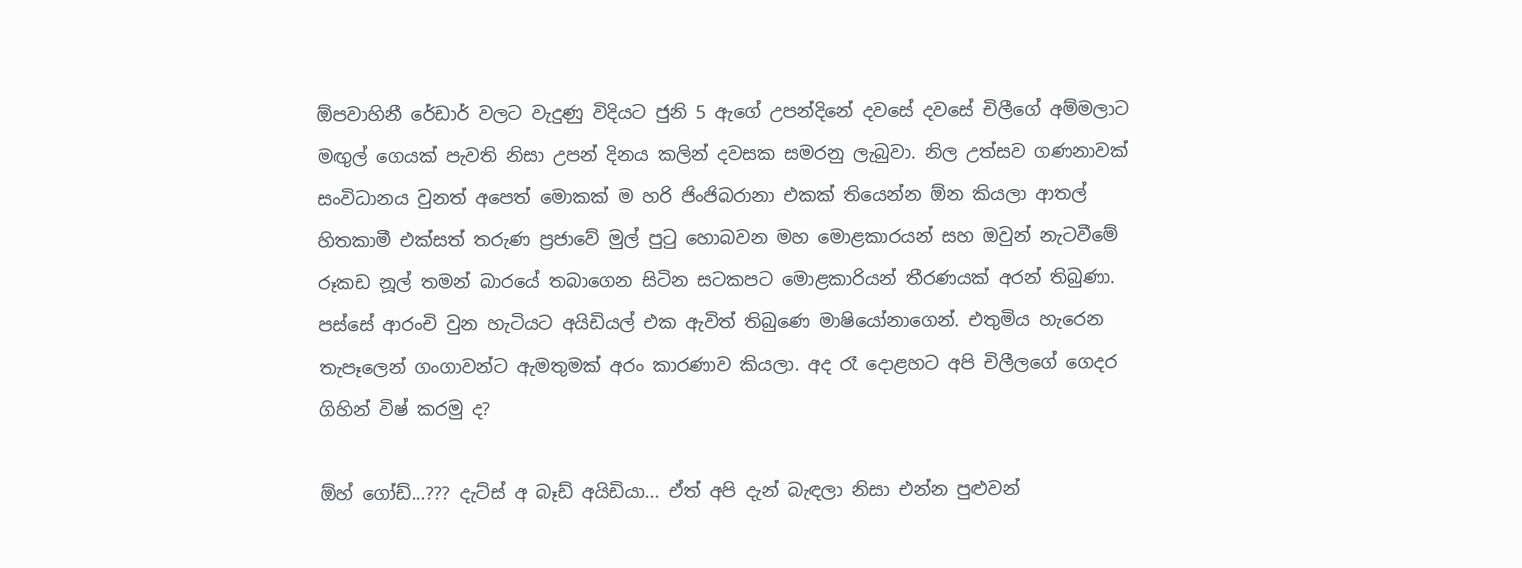ඕපවාහිනී රේඩාර් වලට වැදුණු විදියට ජුනි 5 ඇගේ උපන්දිනේ දවසේ දවසේ චිලීගේ අම්මලාට මඟුල් ගෙයක් පැවති නිසා උපන් දිනය කලින් දවසක සමරනු ලැබුවා. නිල උත්සව ගණනාවක් සංවිධානය වුනත් අපෙත් මොකක් ම හරි ජිංජිබරානා එකක් තියෙන්න ඕන කියලා ආතල් හිතකාමී එක්සත් තරුණ ප්‍රජාවේ මුල් පුටු හොබවන මහ මොළකාරයන් සහ ඔවුන් නැටවීමේ රූකඩ නූල් තමන් බාරයේ තබාගෙන සිටින සටකපට මොළකාරියන් තීරණයක් අරන් තිබුණා. පස්සේ ආරංචි වුන හැටියට අයිඩියල් එක ඇවිත් තිබුණෙ මාෂියෝනාගෙන්. එතුමිය හැරෙන තැපෑලෙන් ගංගාවන්ට ඇමතුමක් අරං කාරණාව කියලා. අද රෑ දොළහට අපි චිලීලගේ ගෙදර ගිහින් විෂ් කරමු ද?

ඕහ් ගෝඩ්...??? දැට්ස් අ බෑඩ් අයිඩියා... ඒත් අපි දැන් බැඳලා නිසා එන්න පුළුවන්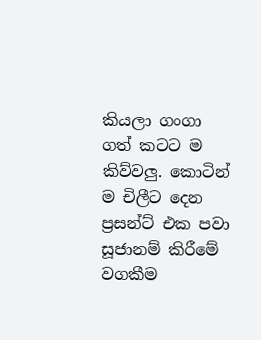කියලා ගංගා ගත් කටට ම කිව්වලු. කොටින් ම චිලීට දෙන ප්‍රසන්ට් එක පවා සූජානම් කිරීමේ වගකීම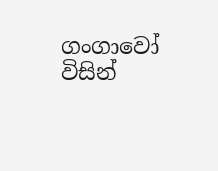ගංගාවෝ විසින්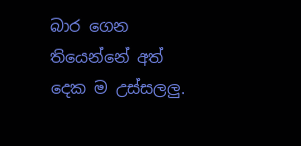බාර ගෙන තියෙන්නේ අත් දෙක ම උස්සලලු.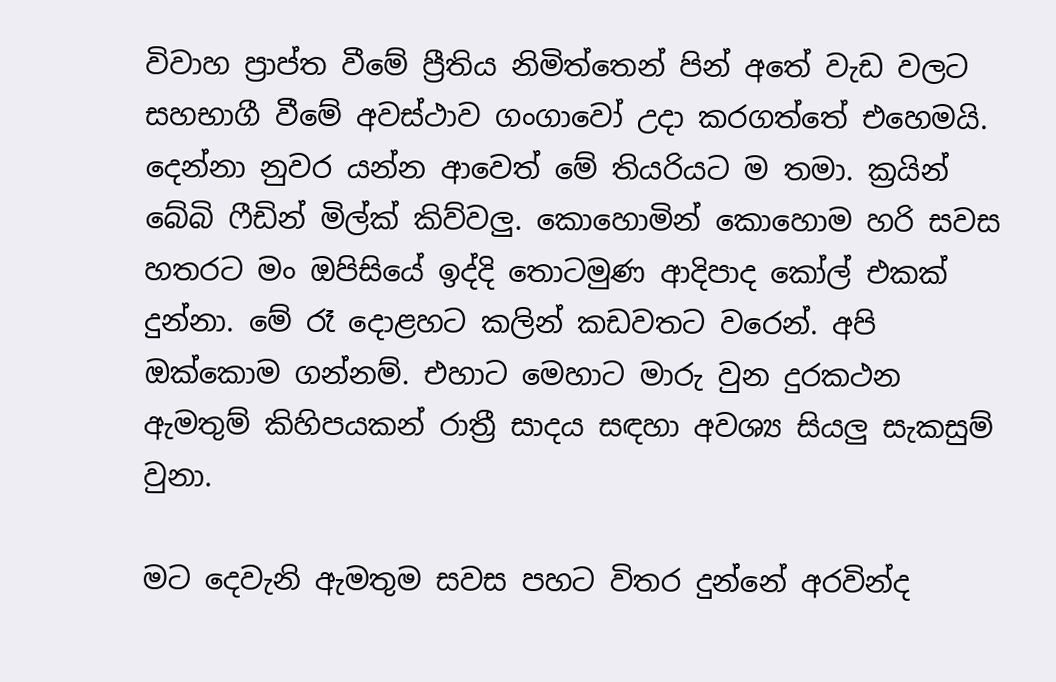විවාහ ප්‍රාප්ත වීමේ ප්‍රීතිය නිමිත්තෙන් පින් අතේ වැඩ වලට සහභාගී වීමේ අවස්ථාව ගංගාවෝ උදා කරගත්තේ එහෙමයි. දෙන්නා නුවර යන්න ආවෙත් මේ තියරියට ම තමා. ක්‍රයින් බේබි ෆීඩින් මිල්ක් කිව්වලු. කොහොමින් කොහොම හරි සවස හතරට මං ඔපිසියේ ඉද්දි තොටමුණ ආදිපාද කෝල් එකක් දුන්නා. මේ රෑ දොළහට කලින් කඩවතට වරෙන්. අපි ඔක්කොම ගන්නම්. එහාට මෙහාට මාරු වුන දුරකථන ඇමතුම් කිහිපයකන් රාත්‍රී සාදය සඳහා අවශ්‍ය සියලු සැකසුම් වුනා.

මට දෙවැනි ඇමතුම සවස පහට විතර දුන්නේ අරවින්ද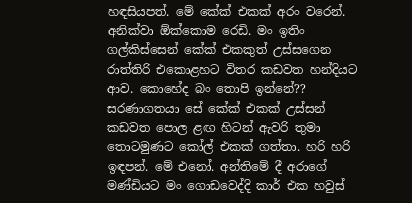හඳසියපත්. මේ කේක් එකක් අරං වරෙන්. අනික්වා ඕක්කොම රෙඩි. මං ඉතිං ගල්කිස්සෙන් කේක් එකකුත් උස්සගෙන රාත්තිරි එකොළහට විතර කඩවත හන්දියට ආව. කොහේද බං තොපි ඉන්නේ?? සරණාගතයා සේ කේක් එකක් උස්සන් කඩවත පොල ළඟ හිටන් ඇවරි තුමා තොටමුණට කෝල් එකක් ගත්තා. හරි හරි ඉඳපන්. මේ එනෝ. අන්තිමේ දී අරාගේ මණ්ඩියට මං ගොඩවෙද්දි කාර් එක හවුස්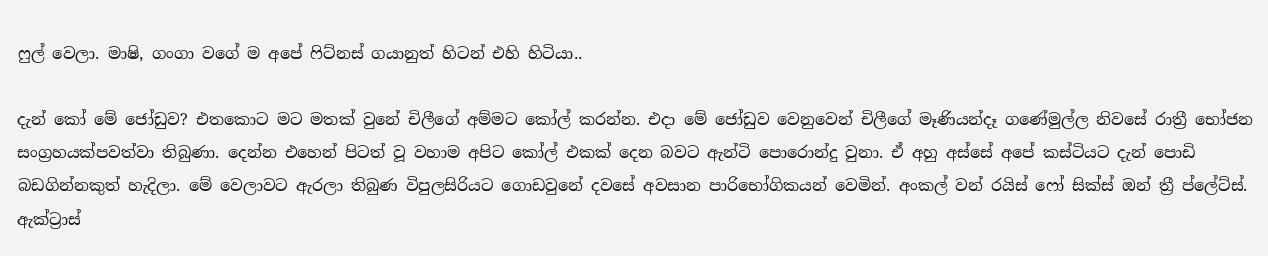ෆුල් වෙලා. මාෂි, ගංගා වගේ ම අපේ ෆිට්නස් ගයානුත් හිටන් එහි හිටියා..

දැන් කෝ මේ ජෝඩුව? එතකොට මට මතක් වුනේ චිලීගේ අම්මට කෝල් කරන්න. එදා මේ ජෝඩුව වෙනුවෙන් චිලීගේ මෑණියන්දෑ ගණේමුල්ල නිවසේ රාත්‍රී භෝජන සංග්‍රහයක්පවත්වා තිබුණා. දෙන්න එහෙන් පිටත් වූ වහාම අපිට කෝල් එකක් දෙන බවට ඇන්ටි පොරොන්දු වුනා. ඒ අහු අස්සේ අපේ කස්ටියට දැන් පොඩි බඩගින්නකුත් හැදිලා. මේ වෙලාවට ඇරලා තිබුණ විපුලසිරියට ගොඩවුනේ දවසේ අවසාන පාරිභෝගිකයන් වෙමින්. අංකල් වන් රයිස් ෆෝ සික්ස් ඔන් ත්‍රී ප්ලේට්ස්. ඇක්ට්‍රාස්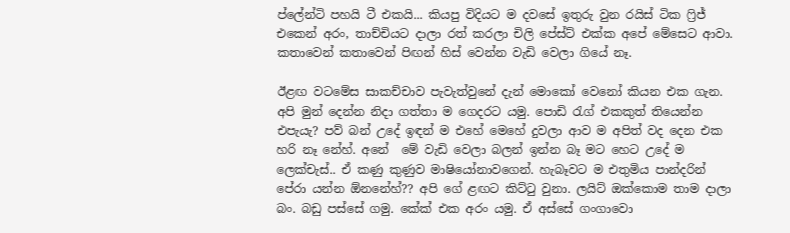ප්ලේන්ටි පහයි ටී එකයි... කියපු විදියට ම දවසේ ඉතුරු වුන රයිස් ටික ෆ්‍රිජ් එකෙන් අරං, තාච්චියට දාලා රත් කරලා චිලි පේස්ට් එක්ක අපේ මේසෙට ආවා. කතාවෙන් කතාවෙන් පිඟන් හිස් වෙන්න වැඩි වෙලා ගියේ නෑ.

ඊළඟ වටමේස සාකච්චාව පැවැත්වුනේ දැන් මොකෝ වෙනෝ කියන එක ගැන. අපි මුන් දෙන්න නිදා ගත්තා ම ගෙදරට යමු. පොඩි රැග් එකකුත් තියෙන්න එපැයැ? පව් බන් උදේ ඉඳන් ම එහේ මෙහේ දුවලා ආව ම අපිත් වද දෙන එක හරි නෑ නේහ්. අනේ  මේ වැඩි වෙලා බලන් ඉන්න බෑ මට හෙට උදේ ම ලෙක්චැස්.. ඒ කණු කුණුව මාෂියෝනාවගෙන්. හැබෑවට ම එතුමිය පාන්දරින් පේරා යන්න ඕනනේහ්?? අපි ගේ ළඟට කිට්ටු වුනා. ලයිට් ඔක්කොම තාම දාලා බං. බඩු පස්සේ ගමු. කේක් එක අරං යමු. ඒ අස්සේ ගංගාවො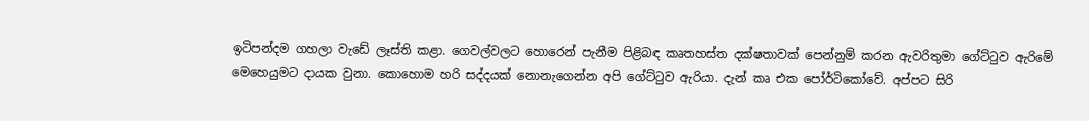ඉටිපන්දම ගහලා වැඩේ ලෑස්ති කළා. ගෙවල්වලට හොරෙන් පැනීම පිළිබඳ කෘතහස්ත දක්ෂතාවක් පෙන්නුම් කරන ඇවරිතුමා ගේට්ටුව ඇරිමේ මෙහෙයුමට දායක වුනා. කොහොම හරි සද්දයක් නොනැගෙන්න අපි ගේට්ටුව ඇරියා. දැන් කෘ එක පෝර්ටිකෝවේ. අප්පට සිරි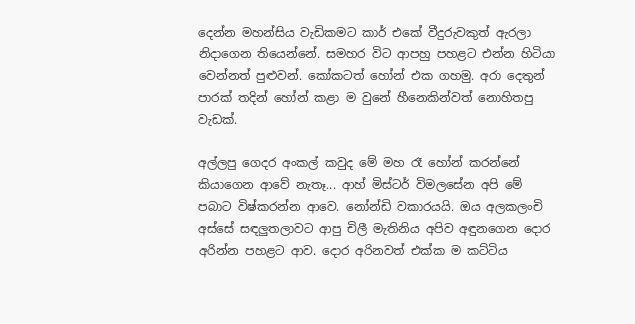දෙන්න මහන්සිය වැඩිකමට කාර් එකේ වීදුරුවකුත් ඇරලා නිදාගෙන තියෙන්නේ. සමහර විට ආපහු පහළට එන්න හිටියා වෙන්නත් පුළුවන්. කෝකටත් හෝන් එක ගහමු. අරා දෙතුන් පාරක් තදින් හෝන් කළා ම වුනේ හීනෙකින්වත් නොහිතපු වැඩක්.

අල්ලපු ගෙදර අංකල් කවුද මේ මහ රෑ හෝන් කරන්නේ කියාගෙන ආවේ නැතෑ... ආහ් මිස්ටර් විමලසේන අපි මේ පබාට විෂ්කරන්න ආවෙ. නෝන්ඩි වකාරයයි. ඔය අලකලංචි අස්සේ සඳලුතලාවට ආපු චිලී මැතිනිය අපිව අඳුනගෙන දොර අරින්න පහළට ආව. දොර අරිනවත් එක්ක ම කට්ටිය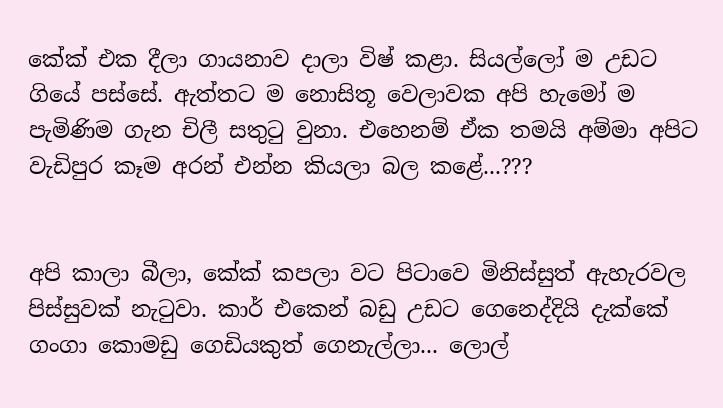කේක් එක දීලා ගායනාව දාලා විෂ් කළා. සියල්ලෝ ම උඩට ගියේ පස්සේ. ඇත්තට ම නොසිතූ වෙලාවක අපි හැමෝ ම පැමිණිම ගැන චිලී සතුටු වුනා. එහෙනම් ඒක තමයි අම්මා අපිට වැඩිපුර කෑම අරන් එන්න කියලා බල කළේ...???


අපි කාලා බීලා, කේක් කපලා වට පිටාවෙ මිනිස්සුත් ඇහැරවල පිස්සුවක් නැටුවා. කාර් එකෙන් බඩු උඩට ගෙනෙද්දියි දැක්කේ ගංගා කොමඩු ගෙඩියකුත් ගෙනැල්ලා... ලොල්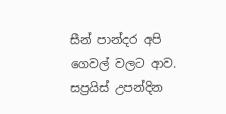සීන් පාන්දර අපි ගෙවල් වලට ආව. සප්‍රයිස් උපන්දින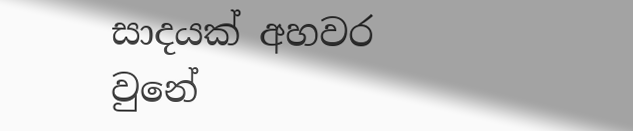සාදයක් අහවර වුනේ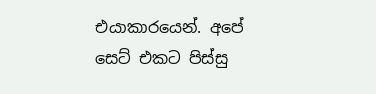එයාකාරයෙන්. අපේ සෙට් එකට පිස්සු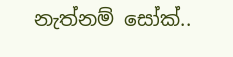නැත්නම් සෝක්..